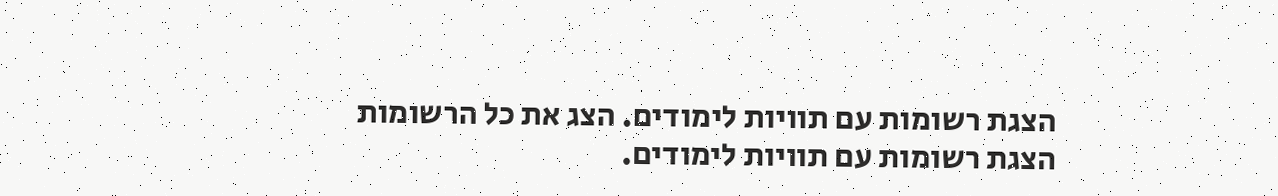הצגת רשומות עם תוויות לימודים. הצג את כל הרשומות
הצגת רשומות עם תוויות לימודים.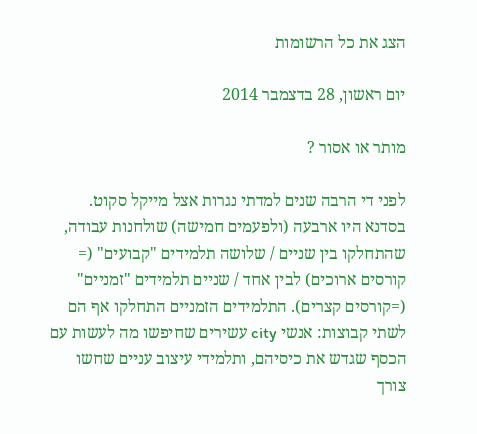הצג את כל הרשומות

יום ראשון, 28 בדצמבר 2014

מותר או אסור ?

לפני די הרבה שנים למדתי נגרות אצל מייקל סקוט. בסדנא היו ארבעה (ולפעמים חמישה) שולחנות עבודה, שהתחלקו בין שניים / שלושה תלמידים "קבועים" (= קורסים ארוכים) לבין אחד / שניים תלמידים "זמניים" (=קורסים קצרים). התלמידים הזמניים התחלקו אף הם לשתי קבוצות: אנשי city עשירים שחיפשו מה לעשות עם הכסף שגדש את כיסיהם, ותלמידי עיצוב עניים שחשו צורך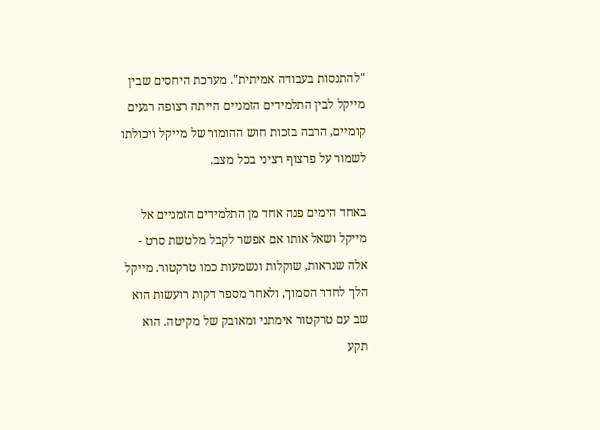"להתנסות בעבודה אמיתית". מערכת היחסים שבין מייקל לבין התלמידים הזמניים הייתה רצופה רגעים קומיים, הרבה בזכות חוש ההומור של מייקל ויכולתו לשמור על פרצוף רציני בכל מצב.

באחד הימים פנה אחד מן התלמידים הזמניים אל מייקל ושאל אותו אם אפשר לקבל מלטשת סרט - אלה שנראות, שוקלות ונשמעות כמו טרקטור. מייקל הלך לחדר הסמוך, ולאחר מספר דקות רועשות הוא שב עם טרקטור אימתני ומאובק של מקיטה. הוא תקע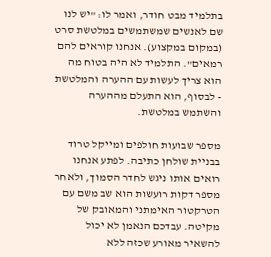בתלמיד מבט חודר, ואמר לו: "יש לנו שם לאנשים שמשתמשים במלטשת סרט (במקום במקצוע). אנחנו קוראים להם רמאים". התלמיד לא היה בטוח מה הוא צריך לעשות עם ההערה והמלטשת - לבסוף, הוא התעלם מההערה והשתמש במלטשת.

מספר שבועות חולפים ומייקל טרוד בבניית שולחן כתיבה. לפתע אנחנו רואים אותו ניגש לחדר הסמוך, ולאחר מספר דקות רועשות הוא שב משם עם הטרקטור האימתני והמאובק של מקיטה. עבדכם הנאמן לא יכול להשאיר מאורע שכזה ללא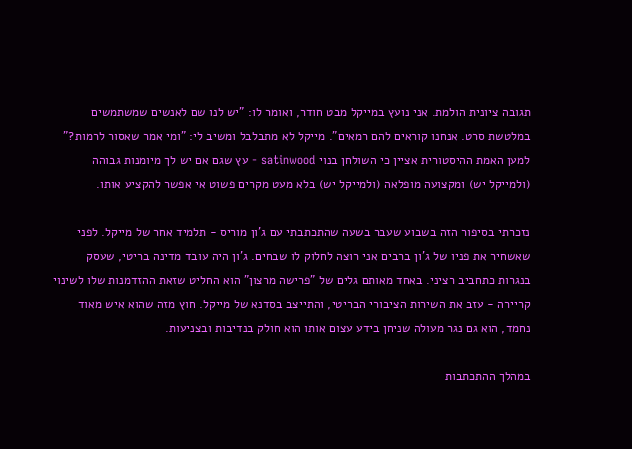תגובה ציונית הולמת. אני נועץ במייקל מבט חודר, ואומר לו: "יש לנו שם לאנשים שמשתמשים במלטשת סרט. אנחנו קוראים להם רמאים". מייקל לא מתבלבל ומשיב לי: "ומי אמר שאסור לרמות?" למען האמת ההיסטורית אציין כי השולחן בנוי satinwood - עץ שגם אם יש לך מיומנות גבוהה (ולמייקל יש) ומקצועה מופלאה (ולמייקל יש) בלא מעט מקרים פשוט אי אפשר להקציע אותו.

נזכרתי בסיפור הזה בשבוע שעבר בשעה שהתכתבתי עם ג'ון מוריס - תלמיד אחר של מייקל. לפני שאשחיר את פניו של ג'ון ברבים אני רוצה לחלוק לו שבחים. ג'ון היה עובד מדינה בריטי, שעסק בנגרות כתחביב רציני. באחד מאותם גלים של "פרישה מרצון" הוא החליט שזאת ההזדמנות שלו לשינוי קריירה - עזב את השירות הציבורי הבריטי, והתייצב בסדנא של מייקל. חוץ מזה שהוא איש מאוד נחמד, הוא גם נגר מעולה שניחן בידע עצום אותו הוא חולק בנדיבות ובצניעות.

במהלך ההתכתבות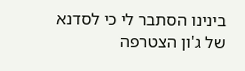בינינו הסתבר לי כי לסדנא של ג'ון הצטרפה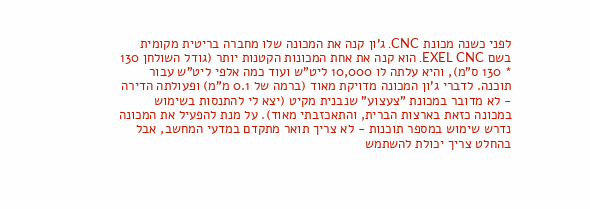לפני כשנה מכונת CNC. ג'ון קנה את המכונה שלו מחברה בריטית מקומית בשם EXEL CNC. הוא קנה את אחת המכונות הקטנות יותר (גודל השולחן 130 * 130 ס"מ), והיא עלתה לו 10,000 ליט"ש ועוד כמה אלפי ליט"ש עבור תוכנה. לדברי ג'ון המכונה מדויקת מאוד (ברמה של 0.1 מ"מ) ופעולתה הדירה - לא מדובר במכונת "צעצוע" שנבנית מקיט (יצא לי להתנסות בשימוש במכונה כזאת בארצות הברית, והתאכזבתי מאוד). על מנת להפעיל את המכונה נדרש שימוש במספר תוכנות - לא צריך תואר מתקדם במדעי המחשב, אבל בהחלט צריך יכולת להשתמש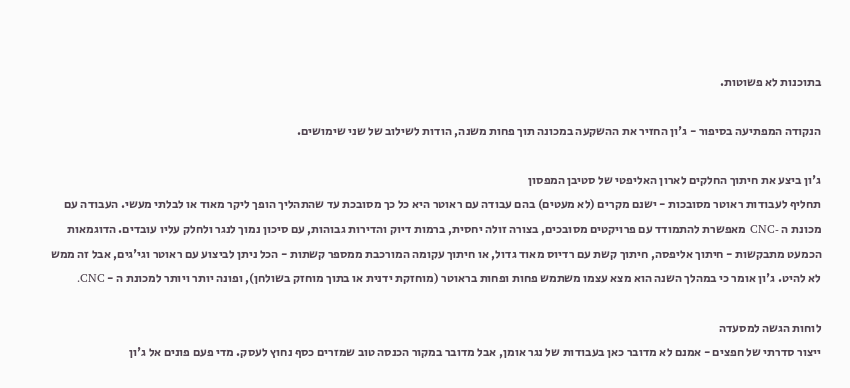בתוכנות לא פשוטות.

הנקודה המפתיעה בסיפור - ג'ון החזיר את ההשקעה במכונה תוך פחות משנה, הודות לשילוב של שני שימושים.

ג'ון ביצע את חיתוך החלקים לארון האליפטי של סטיבן המפסון
תחליף לעבודות ראוטר מסובכות - ישנם מקרים (לא מעטים) בהם עבודה עם ראוטר היא כל כך מסובכת עד שהתהליך הופך ליקר מאוד או לבלתי מעשי. העבודה עם מכונת ה -CNC מאפשרת להתמודד עם פרויקטים מסובכים, בצורה זולה יחסית, ברמות דיוק והדירות גבוהות, עם סיכון נמוך לנגר ולחלק עליו עובדים. הדוגמאות הכמעט מתבקשות - חיתוך אליפסה, חיתוך קשת עם רדיוס מאוד גדול, או חיתוך עקומה המורכבת ממספר קשתות - הכל ניתן לביצוע עם ראוטר וגי'גים, אבל זה ממש לא להיט. ג'ון אומר כי במהלך השנה הוא מצא עצמו משתמש פחות ופחות בראוטר (מוחזקת ידנית או בתוך מוחזק בשולחן), ופונה יותר ויותר למכונת ה - CNC.

לוחות הגשה למסעדה
ייצור סדרתי של חפצים - אמנם לא מדובר כאן בעבודות של נגר אומן, אבל מדובר במקור הכנסה טוב שמזרים כסף נחוץ לעסק. מדי פעם פונים אל ג'ון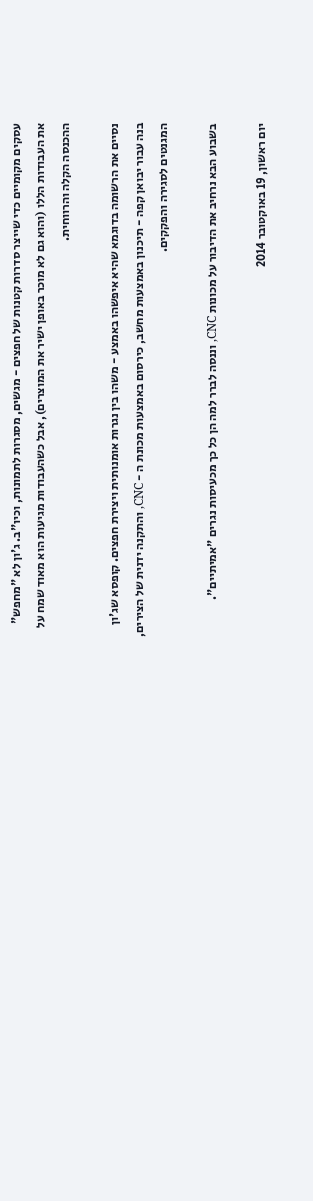עסקים מקומיים כדי שייצר סדרות קטנות של חפצים - מגשים, מסגרות לתמונות, וכיו"ב. ג'ון לא "מחפש" את העבודות הללו (והוא גם לא מוכר באופן ישיר את המוצרים), אבל כשהעבודות מגיעות הוא מאוד שמח על ההכנסה הקלה והרווחית.

נסיים את הרשומה בדוגמא שהיא איפשהו באמצע - משהו בין נגרות אומנותית ויצירת חפצים. קופסא שג'ון בנה עבור יבואן קפה - תיכנון באמצעות מחשב, כירסום באמצעות מכונת ה - CNC, והתקנה ידנית של הצירים, המגנטים לסגירה והפקקים.

בשבוע הבא נרחיב את הדיבור על מכונות CNC, וננסה לברר למה הן כל כך מכעיסות נגרים "אמיתיים".

יום ראשון, 19 באוקטובר 2014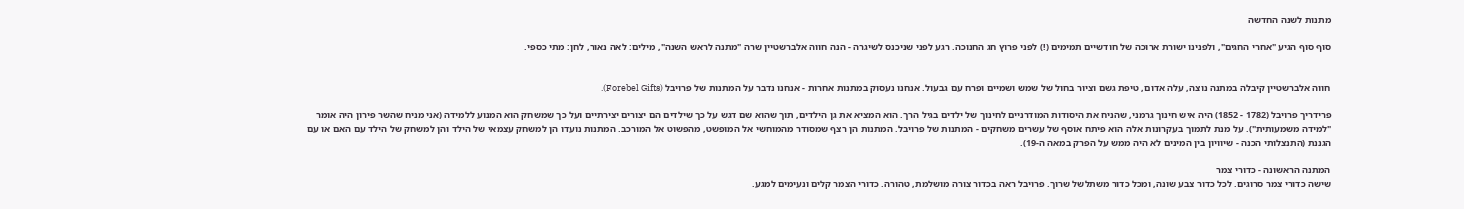מתנות לשנה החדשה

סוף סוף הגיע "אחרי החגים", ולפנינו ישורת ארוכה של חודשיים תמימים (!) לפני פרוץ חג החנוכה. רגע לפני שניכנס לשיגרה - הנה חווה אלברשטיין שרה "מתנה לראש השנה", מילים: לאה נאור, לחן: מתי כספי.


חווה אלברשטיין קיבלה במתנה נוצה, עלה אדום, טיפת גשם וציור בחול של שמש ושמיים ופרח עם גבעול. אנחנו נעסוק במתנות אחרות - אנחנו נדבר על המתנות של פרויבל (Forebel Gifts).

פרידריך פרויבל (1782 - 1852) היה איש חינוך גרמני, שהניח את היסודות המודרניים לחינוך של ילדים בגיל הרך. הוא המציא את גן הילדים, תוך שהוא שם דגש על כך שילדים הם יצורים יצירתיים ועל כך שמשחק הוא המנוע ללמידה (אני מניח שהשר פירון היה אומר "למידה משמעותית"). על מנת לתמוך בעקרונות אלה הוא פיתח אוסף של עשרים משחקים - המתנות של פרויבל. המתנות הן רצף שמסודר מהמוחשי אל המופשט, מהפשוט אל המורכב. המתנות נועדו הן למשחק עצמאי של הילד והן למשחק של הילד עם האם או עם הגננת (התנצלותי הכנה - שיוויון בין המינים לא היה ממש על הפרק במאה ה-19).

המתנה הראשונה - כדורי צמר
שישה כדורי צמר סרוגים. לכל כדור צבע שונה, ומכל כדור משתלשל שרוך. פרויבל ראה בכדור צורה מושלמת, טהורה. כדורי הצמר קלים ונעימים למגע.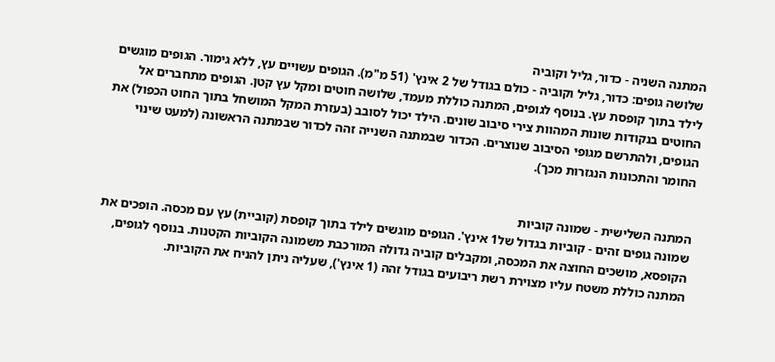המתנה השניה - כדור, גליל וקוביה
שלושה גופים: כדור, גליל וקוביה - כולם בגודל של 2 אינץ' (51 מ"מ). הגופים עשויים עץ, ללא גימור. הגופים מוגשים לילד בתוך קופסת עץ. בנוסף לגופים, המתנה כוללת מעמד, שלושה חוטים ומקל עץ קטן. הגופים מתחברים אל החוטים בנקודות שונות המהוות צירי סיבוב שונים. הילד יכול לסובב (בעזרת המקל המושחל בתוך החוט הכפול) את הגופים, ולהתרשם מגופי הסיבוב שנוצרים. הכדור שבמתנה השנייה זהה לכדור שבמתנה הראשונה (למעט שינוי החומר והתכונות הנגזרות מכך).


המתנה השלישית - שמונה קוביות
שמונה גופים זהים - קוביות בגדול של1 אינץ'. הגופים מוגשים לילד בתוך קופסת (קוביית) עץ עם מכסה. הופכים את הקופסא, מושכים החוצה את המכסה, ומקבלים קוביה גדולה המורכבת משמונה הקוביות הקטנות. בנוסף לגופים, המתנה כוללת משטח עליו מצוירת רשת ריבועים בגודל זהה (1 אינץ'), שעליה ניתן להניח את הקוביות.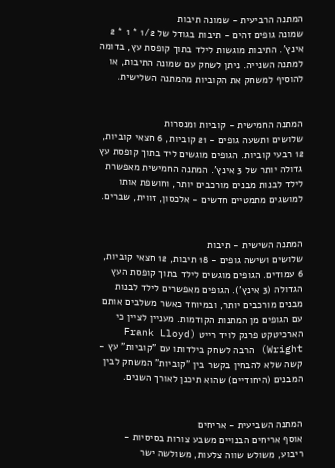המתנה הרביעית - שמונה תיבות
שמונה גופים זהים - תיבות בגודל של 1/2 * 1 * 2 אינץ'. התיבות מוגשות לילד בתוך קופסת עץ, בדומה למתנה השנייה. ניתן לשחק עם שמונה התיבות, או להוסיף למשחק את הקוביות מהמתנה השלישית.


המתנה החמישית - קוביות ומנסרות
שלושים ותשעה גופים - 21 קוביות, 6 חצאי קוביות, 12 רבעי קוביות. הגופים מוגשים ליד בתוך קופסת עץ גדולה יותר של 3 אינץ'. המתנה החמישית מאפשרת לילד לבנות מבנים מורכבים יותר, וחושפת אותו למושגים מתמטיים חדשים - אלכסון, זווית, שברים.


המתנה השישית - תיבות
שלושים ושישה גופים - 18 תיבות, 12 חצאי קוביות, 6 עמודים. הגופים מוגשים לילד בתוך קופסת העץ הגדולה (3 אינץ'). הגופים מאפשרים לילד לבנות מבנים מורכבים יותר, ובמיוחד כאשר משלבים אותם עם הגופים מן המתנות הקודמות. מעניין לציין כי הארכיטקט פרנק לויד רייט (Frank Lloyd Wright) הרבה לשחק בילדותו עם "קוביות" עץ - קשה שלא להבחין בקשר בין "קוביות" המשחק לבין המבנים (היחודיים) שהוא תיכנן לאורך השנים.


המתנה השביעית - אריחים
אוסף אריחים הבנויים משבע צורות בסיסיות - ריבוע, משולש שווה צלעות, משולשה ישר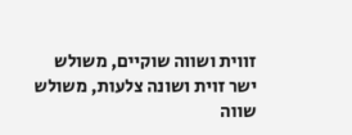זווית ושווה שוקיים, משולש ישר זוית ושונה צלעות, משולש שווה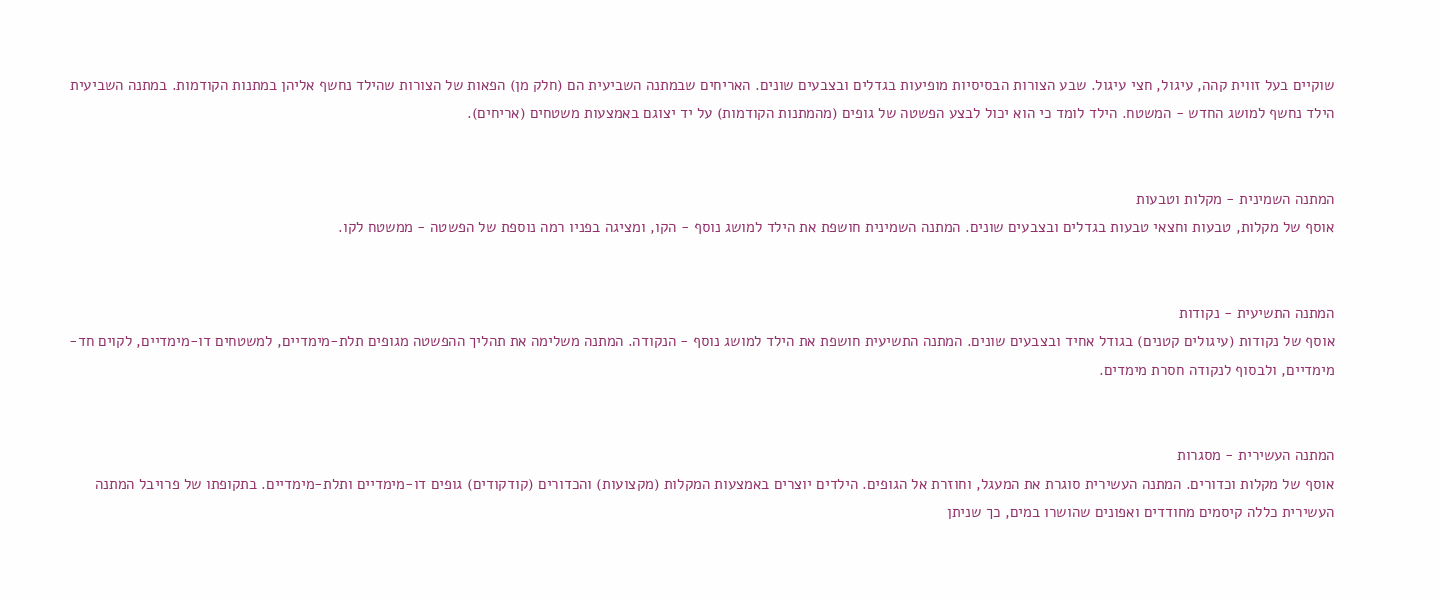שוקיים בעל זווית קהה, עיגול, חצי עיגול. שבע הצורות הבסיסיות מופיעות בגדלים ובצבעים שונים. האריחים שבמתנה השביעית הם (חלק מן) הפאות של הצורות שהילד נחשף אליהן במתנות הקודמות. במתנה השביעית הילד נחשף למושג החדש - המשטח. הילד לומד כי הוא יכול לבצע הפשטה של גופים (מהמתנות הקודמות) על יד יצוגם באמצעות משטחים (אריחים).


המתנה השמינית - מקלות וטבעות
אוסף של מקלות, טבעות וחצאי טבעות בגדלים ובצבעים שונים. המתנה השמינית חושפת את הילד למושג נוסף - הקו, ומציגה בפניו רמה נוספת של הפשטה - ממשטח לקו.


המתנה התשיעית - נקודות
אוסף של נקודות (עיגולים קטנים) בגודל אחיד ובצבעים שונים. המתנה התשיעית חושפת את הילד למושג נוסף - הנקודה. המתנה משלימה את תהליך ההפשטה מגופים תלת-מימדיים, למשטחים דו-מימדיים, לקוים חד-מימדיים, ולבסוף לנקודה חסרת מימדים.


המתנה העשירית - מסגרות
אוסף של מקלות וכדורים. המתנה העשירית סוגרת את המעגל, וחוזרת אל הגופים. הילדים יוצרים באמצעות המקלות (מקצועות) והכדורים (קודקודים) גופים דו-מימדיים ותלת-מימדיים. בתקופתו של פרויבל המתנה העשירית כללה קיסמים מחודדים ואפונים שהושרו במים, כך שניתן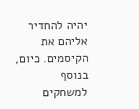יהיה להחדיר אליהם את הקיסמים. כיום, בנוסף למשחקים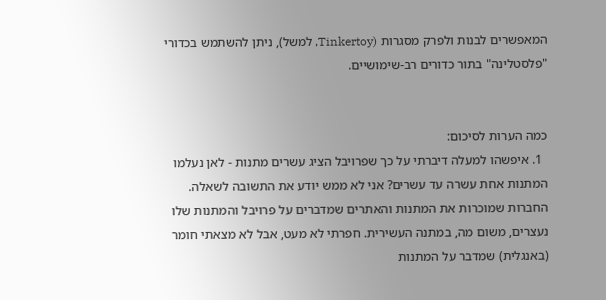המאפשרים לבנות ולפרק מסגרות (Tinkertoy, למשל), ניתן להשתמש בכדורי "פלסטלינה" בתור כדורים רב-שימושיים.


כמה הערות לסיכום:
  1. איפשהו למעלה דיברתי על כך שפרויבל הציג עשרים מתנות - לאן נעלמו המתנות אחת עשרה עד עשרים? אני לא ממש יודע את התשובה לשאלה. החברות שמוכרות את המתנות והאתרים שמדברים על פרויבל והמתנות שלו נעצרים, משום מה, במתנה העשירית. חפרתי לא מעט, אבל לא מצאתי חומר (באנגלית) שמדבר על המתנות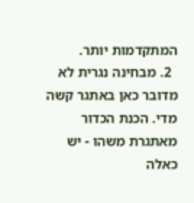המתקדמות יותר.
  2. מבחינה נגרית לא מדובר כאן באתגר קשה מדי. הכנת הכדור מאתגרת משהו - יש כאלה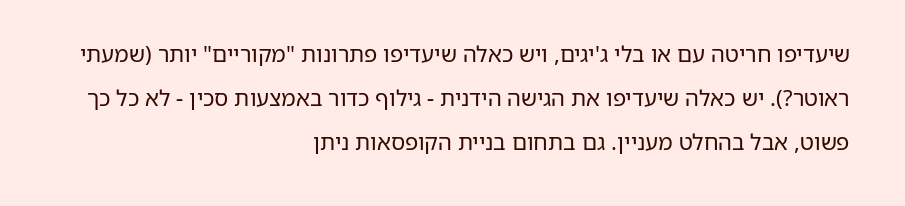שיעדיפו חריטה עם או בלי ג'יגים, ויש כאלה שיעדיפו פתרונות "מקוריים" יותר (שמעתי ראוטר?). יש כאלה שיעדיפו את הגישה הידנית - גילוף כדור באמצעות סכין - לא כל כך פשוט, אבל בהחלט מעניין. גם בתחום בניית הקופסאות ניתן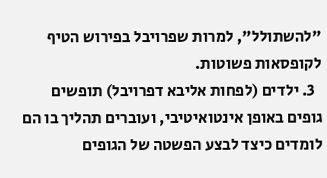"להשתולל", למרות שפרויבל בפירוש הטיף לקופסאות פשוטות.
  3. ילדים (לפחות אליבא דפרויבל) תופשים גופים באופן אינטואיטיבי, ועוברים תהליך בו הם לומדים כיצד לבצע הפשטה של הגופים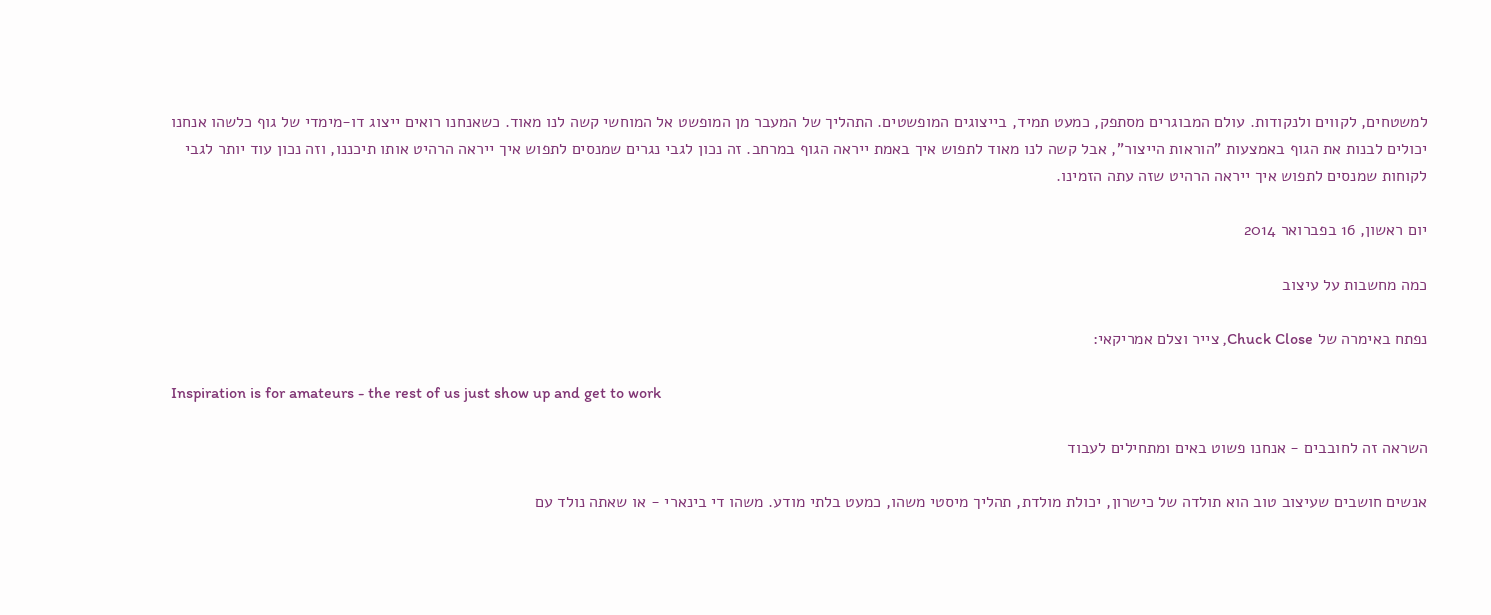למשטחים, לקווים ולנקודות. עולם המבוגרים מסתפק, כמעט תמיד, בייצוגים המופשטים. התהליך של המעבר מן המופשט אל המוחשי קשה לנו מאוד. כשאנחנו רואים ייצוג דו-מימדי של גוף כלשהו אנחנו יכולים לבנות את הגוף באמצעות "הוראות הייצור", אבל קשה לנו מאוד לתפוש איך באמת ייראה הגוף במרחב. זה נכון לגבי נגרים שמנסים לתפוש איך ייראה הרהיט אותו תיכננו, וזה נכון עוד יותר לגבי לקוחות שמנסים לתפוש איך ייראה הרהיט שזה עתה הזמינו.

יום ראשון, 16 בפברואר 2014

כמה מחשבות על עיצוב

נפתח באימרה של Chuck Close, צייר וצלם אמריקאי:

Inspiration is for amateurs - the rest of us just show up and get to work

השראה זה לחובבים - אנחנו פשוט באים ומתחילים לעבוד

אנשים חושבים שעיצוב טוב הוא תולדה של כישרון, יכולת מולדת, תהליך מיסטי משהו, כמעט בלתי מודע. משהו די בינארי - או שאתה נולד עם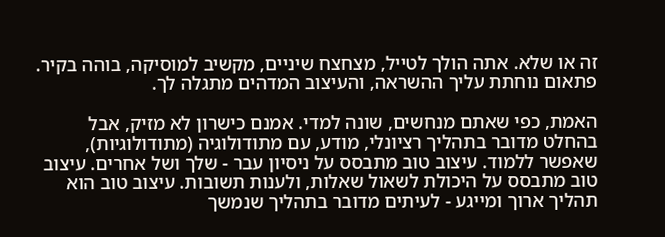זה או שלא. אתה הולך לטייל, מצחצח שיניים, מקשיב למוסיקה, בוהה בקיר. פתאום נוחתת עליך ההשראה, והעיצוב המדהים מתגלה לך.

האמת, כפי שאתם מנחשים, שונה למדי. אמנם כישרון לא מזיק, אבל בהחלט מדובר בתהליך רציונלי, מודע, עם מתודולוגיה (מתודולוגיות), שאפשר ללמוד. עיצוב טוב מתבסס על ניסיון עבר - שלך ושל אחרים. עיצוב טוב מתבסס על היכולת לשאול שאלות, ולענות תשובות. עיצוב טוב הוא תהליך ארוך ומייגע - לעיתים מדובר בתהליך שנמשך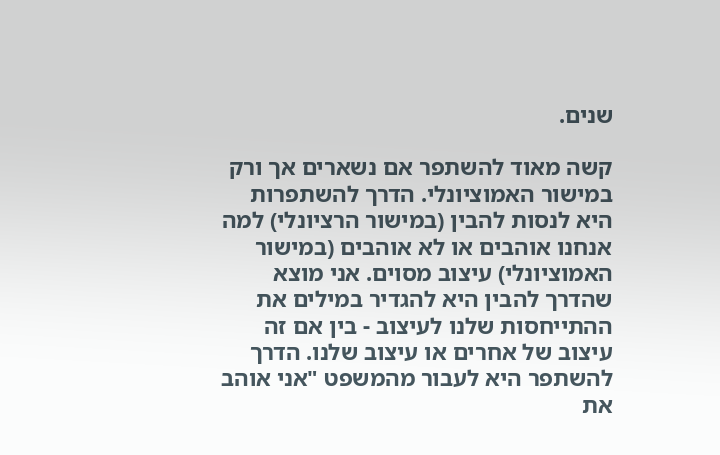שנים.

קשה מאוד להשתפר אם נשארים אך ורק במישור האמוציונלי. הדרך להשתפרות היא לנסות להבין (במישור הרציונלי) למה אנחנו אוהבים או לא אוהבים (במישור האמוציונלי) עיצוב מסוים. אני מוצא שהדרך להבין היא להגדיר במילים את ההתייחסות שלנו לעיצוב - בין אם זה עיצוב של אחרים או עיצוב שלנו. הדרך להשתפר היא לעבור מהמשפט "אני אוהב את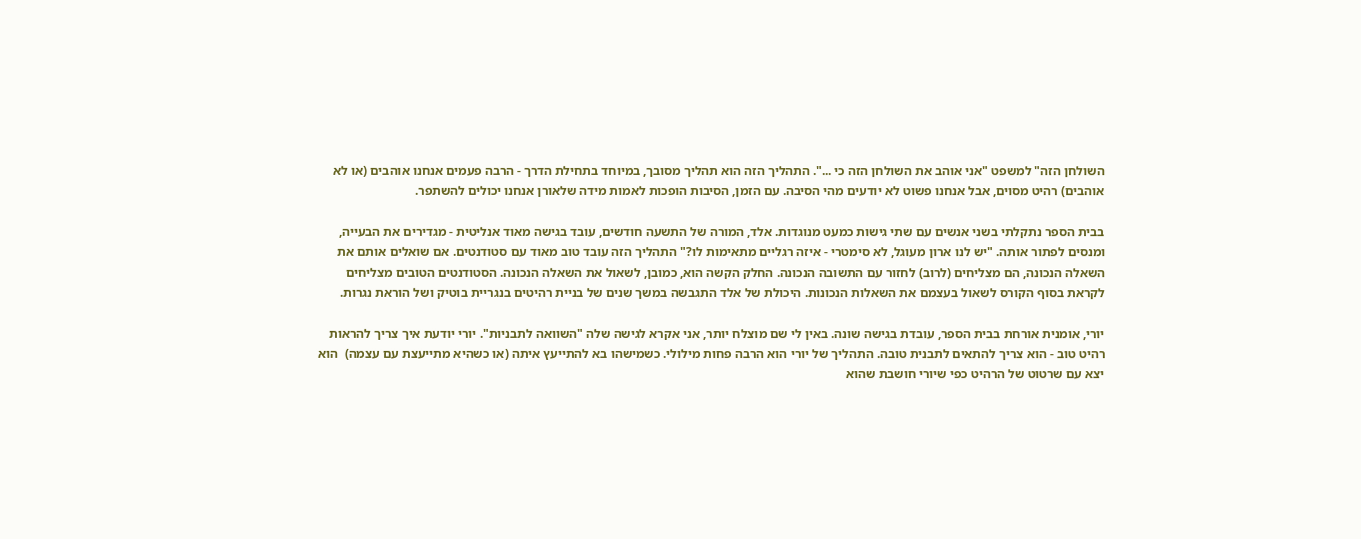השולחן הזה" למשפט "אני אוהב את השולחן הזה כי ...". התהליך הזה הוא תהליך מסובך, במיוחד בתחילת הדרך - הרבה פעמים אנחנו אוהבים (או לא אוהבים) רהיט מסוים, אבל אנחנו פשוט לא יודעים מהי הסיבה. עם הזמן, הסיבות הופכות לאמות מידה שלאורן אנחנו יכולים להשתפר.

בבית הספר נתקלתי בשני אנשים עם שתי גישות כמעט מנוגדות. אלד, המורה של התשעה חודשים, עובד בגישה מאוד אנליטית - מגדירים את הבעייה, ומנסים לפתור אותה. "יש לנו ארון מעוגל, לא סימטרי - איזה רגליים מתאימות לו?" התהליך הזה עובד טוב מאוד עם סטודנטים. אם שואלים אותם את השאלה הנכונה, הם מצליחים (לרוב) לחזור עם התשובה הנכונה. החלק הקשה הוא, כמובן, לשאול את השאלה הנכונה. הסטודנטים הטובים מצליחים לקראת בסוף הקורס לשאול בעצמם את השאלות הנכונות. היכולת של אלד התגבשה במשך שנים של בניית רהיטים בנגריית בוטיק ושל הוראת נגרות.

יורי, אומנית אורחת בבית הספר, עובדת בגישה שונה. באין לי שם מוצלח יותר, אני אקרא לגישה שלה "השוואה לתבניות". יורי יודעת איך צריך להראות רהיט טוב - הוא צריך להתאים לתבנית טובה. התהליך של יורי הוא הרבה פחות מילולי. כשמישהו בא להתייעץ איתה (או כשהיא מתייעצת עם עצמה)  הוא יצא עם שרטוט של הרהיט כפי שיורי חושבת שהוא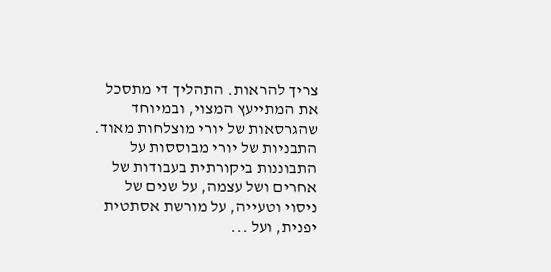צריך להראות. התהליך די מתסכל את המתייעץ המצוי, ובמיוחד שהגרסאות של יורי מוצלחות מאוד. התבניות של יורי מבוססות על התבוננות ביקורתית בעבודות של אחרים ושל עצמה, על שנים של ניסוי וטעייה, על מורשת אסתטית יפנית, ועל ...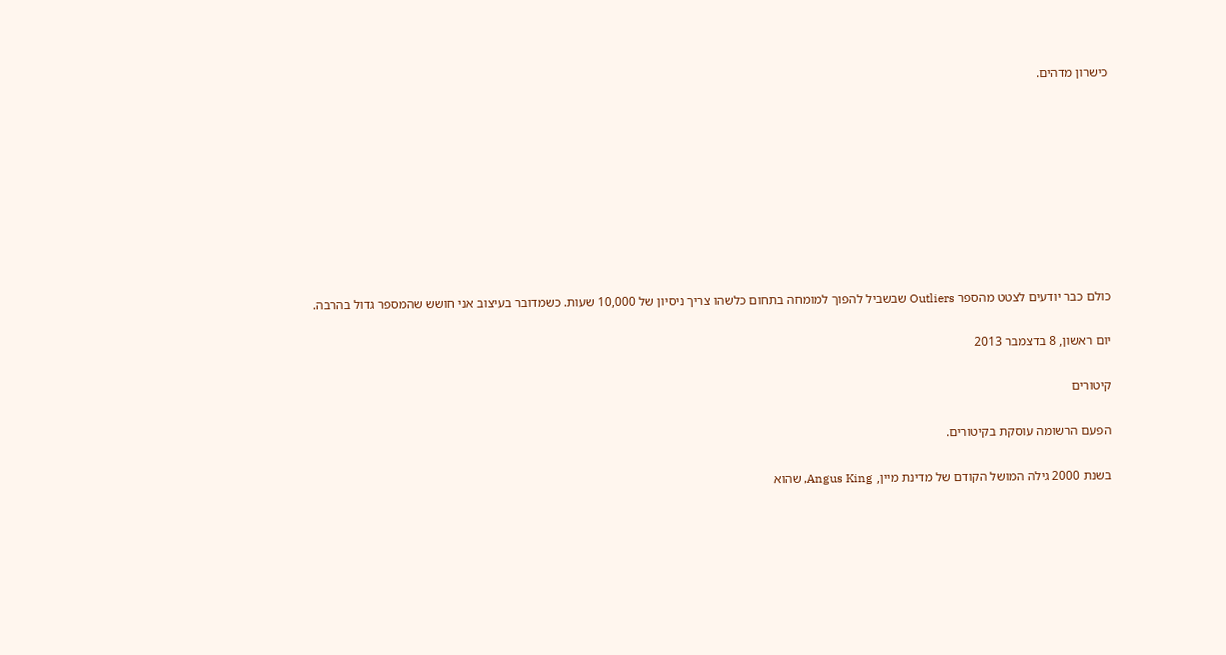כישרון מדהים.









כולם כבר יודעים לצטט מהספר Outliers שבשביל להפוך למומחה בתחום כלשהו צריך ניסיון של 10,000 שעות. כשמדובר בעיצוב אני חושש שהמספר גדול בהרבה.

יום ראשון, 8 בדצמבר 2013

קיטורים

הפעם הרשומה עוסקת בקיטורים.

בשנת 2000 גילה המושל הקודם של מדינת מיין, Angus King, שהוא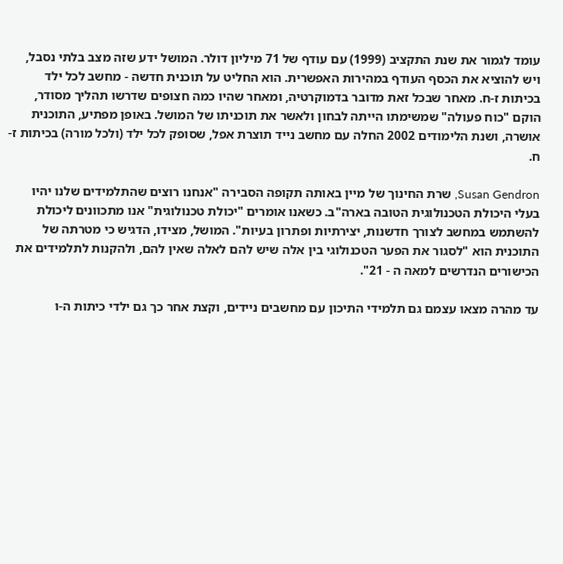עומד לגמור את שנת התקציב (1999) עם עודף של 71 מיליון דולר. המושל ידע שזה מצב בלתי נסבל, ויש להוציא את הכסף העודף במהירות האפשרית. הוא החליט על תוכנית חדשה - מחשב לכל ילד בכיתות ז-ח. מאחר שבכל זאת מדובר בדמוקרטיה, ומאחר שהיו כמה חצופים שדרשו תהליך מסודר, הוקם "כוח פעולה" שמשימתו הייתה לבחון ולאשר את תוכניתו של המושל. באופן מפתיע, התוכנית אושרה, ושנת הלימודים 2002 החלה עם מחשב נייד תוצרת אפל, שסופק לכל ילד (ולכל מורה) בכיתות ז-ח.

Susan Gendron, שרת החינוך של מיין באותה תקופה הסבירה "אנחנו רוצים שהתלמידים שלנו יהיו בעלי היכולת הטכנולוגית הטובה בארה"ב. כשאנו אומרים "יכולת טכנולוגית" אנו מתכוונים ליכולת להשתמש במחשב לצורך חדשנות, יצירתיות ופתרון בעיות". המושל, מצידו, הדגיש כי מטרתה של התוכנית הוא "לסגור את הפער הטכנולוגי בין אלה שיש להם לאלה שאין להם, ולהקנות לתלמידים את הכישורים הנדרשים למאה ה - 21".

עד מהרה מצאו עצמם גם תלמידי התיכון עם מחשבים ניידים, וקצת אחר כך גם ילדי כיתות ה-ו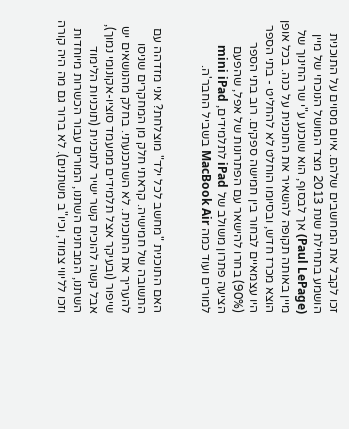זכו לקבל את המחשבים שלהם. איום מסוים על התוכנית הושמע בתחילת שנת 2013 מצד המושל הנוכחי של מיין (Paul LePage) אך לבסוף, הוא שוכנע ע"י שר החינוך של מיין באותה תקופה להשאיר את התוכנית על כנה. בכל אופן הוצא מכרז חדש, ובסיומו הוחלט לא להחליט - בתי הספר היו עצמאיים לבחור בין חמישה ספקים. רוב בתי הספר (90%) בחרו להישאר עם הפתרונות של אפל, שהפעם הציעה פתרון משולב של iPad לתלמידים, mini iPad למורים ועוד כמה MacBook Air בשביל החבר'ה.


האם התוכנית "מחשב לכל ילד" מוצלחת? אני מזדהה עם התשובה של חמישיה. קראתי חלק מן המחקרים שניסו להעריך את התוכנית. לא השתכנעתי. בחלק מהנושאים יש שיפור (ובעיקר אצל תלמידים ממעמד סוציו-אקונומי נמוך), אבל קשה להוכיח קשר ישיר לתוכנית (תוכניות הלימוד השתנו, המבחנים השתנו, המורים עבור הכשרות מיוחדות וזכו לליווי צמוד, וכיו"ב משתנים). לא ברור גם מה היה קורה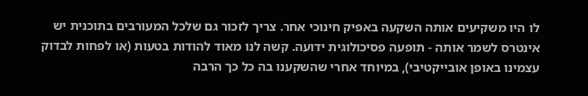לו היו משקיעים אותה השקעה באפיק חינוכי אחר. צריך לזכור גם שלכל המעורבים בתוכנית יש אינטרס לשמר אותה - תופעה פסיכולוגית ידועה. קשה לנו מאוד להודות בטעות (או לפחות לבדוק עצמינו באופן אובייקטיבי), במיוחד אחרי שהשקענו בה כל כך הרבה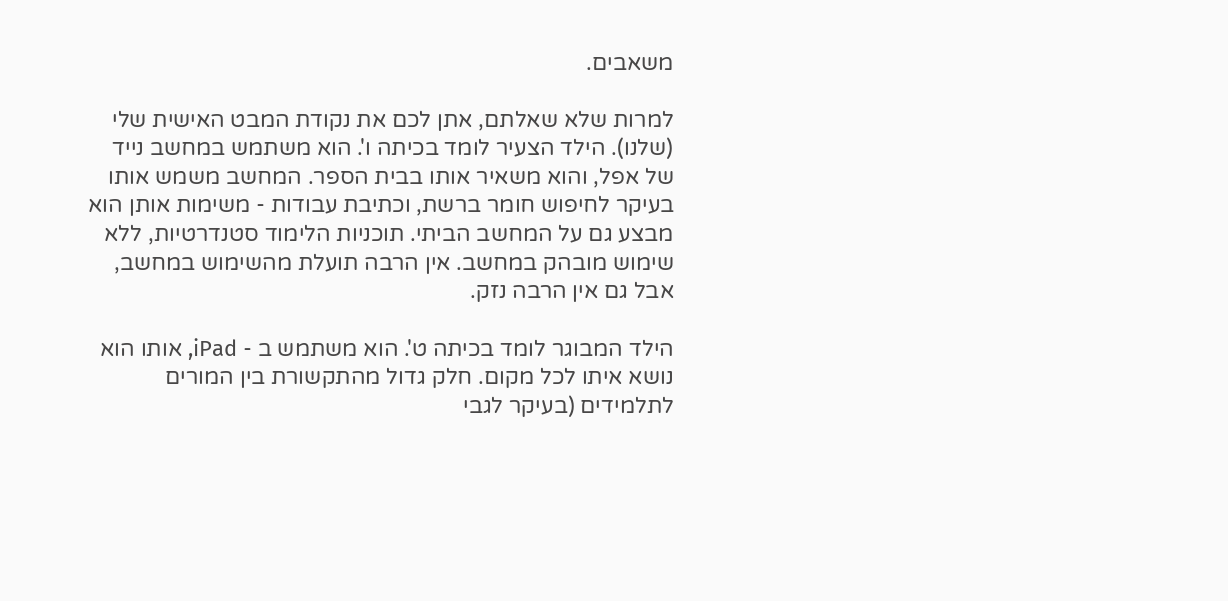משאבים.

למרות שלא שאלתם, אתן לכם את נקודת המבט האישית שלי (שלנו). הילד הצעיר לומד בכיתה ו'. הוא משתמש במחשב נייד של אפל, והוא משאיר אותו בבית הספר. המחשב משמש אותו בעיקר לחיפוש חומר ברשת, וכתיבת עבודות - משימות אותן הוא מבצע גם על המחשב הביתי. תוכניות הלימוד סטנדרטיות, ללא שימוש מובהק במחשב. אין הרבה תועלת מהשימוש במחשב, אבל גם אין הרבה נזק.

הילד המבוגר לומד בכיתה ט'. הוא משתמש ב - iPad, אותו הוא נושא איתו לכל מקום. חלק גדול מהתקשורת בין המורים לתלמידים (בעיקר לגבי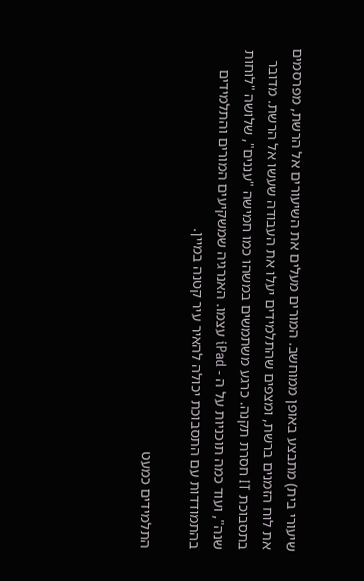שיעורי בית) מתבצע באופן ממוחשב. המורים מעלים את השיעורים אל הרשת, מפרסמים את לוח הזמנים ברשת, ומצפים שהתלמידים יעלו את העבודה שעשו אל הרשת. מדובר בתסבוכת IT חסרת תקנה. כרגע משתמשים במשהו כמו חמישה "עננים", שלושה "לוחות שנה", ועוד כמה תוכניות על ה - iPad עצמו. האנרגיה שמשקיעים המורים והתלמידים בהתמודדות עם התסבוכת יכולה להאיר עיר קטנה במיין.

התלמידים כמעט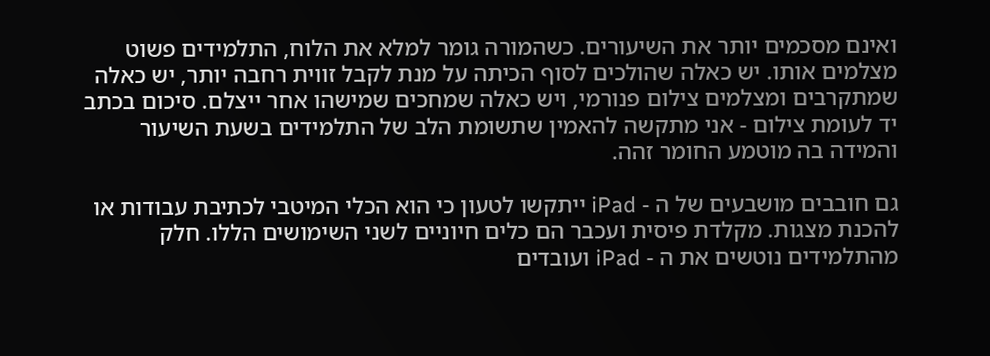ואינם מסכמים יותר את השיעורים. כשהמורה גומר למלא את הלוח, התלמידים פשוט מצלמים אותו. יש כאלה שהולכים לסוף הכיתה על מנת לקבל זווית רחבה יותר, יש כאלה שמתקרבים ומצלמים צילום פנורמי, ויש כאלה שמחכים שמישהו אחר ייצלם. סיכום בכתב יד לעומת צילום - אני מתקשה להאמין שתשומת הלב של התלמידים בשעת השיעור והמידה בה מוטמע החומר זהה.

גם חובבים מושבעים של ה - iPad ייתקשו לטעון כי הוא הכלי המיטבי לכתיבת עבודות או להכנת מצגות. מקלדת פיסית ועכבר הם כלים חיוניים לשני השימושים הללו. חלק מהתלמידים נוטשים את ה - iPad ועובדים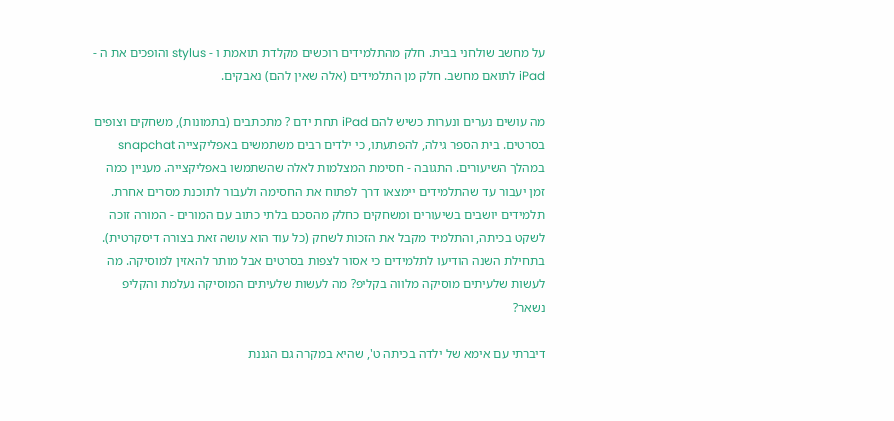על מחשב שולחני בבית. חלק מהתלמידים רוכשים מקלדת תואמת ו - stylus והופכים את ה - iPad לתואם מחשב. חלק מן התלמידים (אלה שאין להם) נאבקים.

מה עושים נערים ונערות כשיש להם iPad תחת ידם ? מתכתבים (בתמונות), משחקים וצופים בסרטים. בית הספר גילה, להפתעתו, כי ילדים רבים משתמשים באפליקצייה snapchat במהלך השיעורים. התגובה - חסימת המצלמות לאלה שהשתמשו באפליקצייה. מעניין כמה זמן יעבור עד שהתלמידים יימצאו דרך לפתוח את החסימה ולעבור לתוכנת מסרים אחרת. תלמידים יושבים בשיעורים ומשחקים כחלק מהסכם בלתי כתוב עם המורים - המורה זוכה לשקט בכיתה, והתלמיד מקבל את הזכות לשחק (כל עוד הוא עושה זאת בצורה דיסקרטית). בתחילת השנה הודיעו לתלמידים כי אסור לצפות בסרטים אבל מותר להאזין למוסיקה. מה לעשות שלעיתים מוסיקה מלווה בקליפ? מה לעשות שלעיתים המוסיקה נעלמת והקליפ נשאר?

דיברתי עם אימא של ילדה בכיתה ט', שהיא במקרה גם הגננת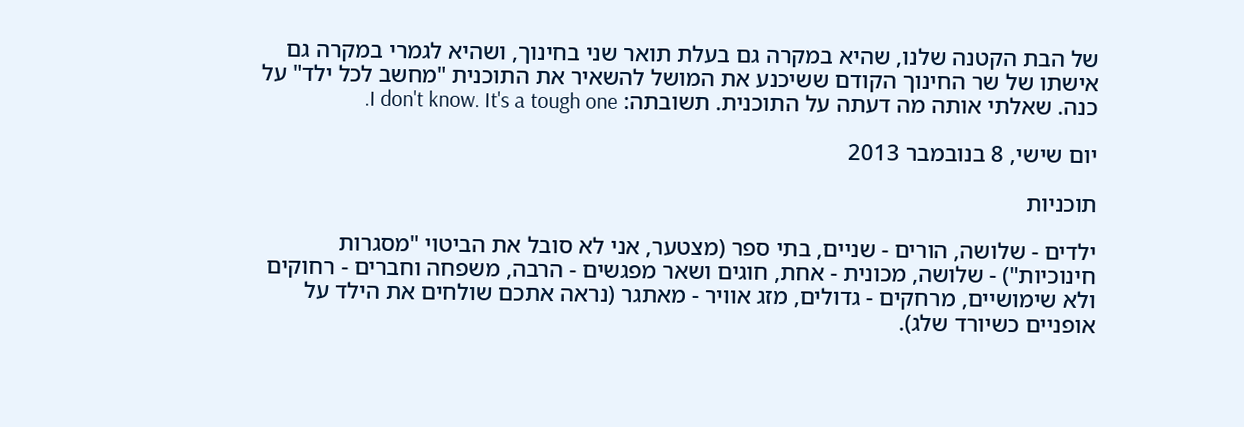של הבת הקטנה שלנו, שהיא במקרה גם בעלת תואר שני בחינוך, ושהיא לגמרי במקרה גם אישתו של שר החינוך הקודם ששיכנע את המושל להשאיר את התוכנית "מחשב לכל ילד" על כנה. שאלתי אותה מה דעתה על התוכנית. תשובתה: I don't know. It's a tough one.

יום שישי, 8 בנובמבר 2013

תוכניות

ילדים - שלושה, הורים - שניים, בתי ספר (מצטער, אני לא סובל את הביטוי "מסגרות חינוכיות") - שלושה, מכונית - אחת, חוגים ושאר מפגשים - הרבה, משפחה וחברים - רחוקים ולא שימושיים, מרחקים - גדולים, מזג אוויר - מאתגר (נראה אתכם שולחים את הילד על אופניים כשיורד שלג).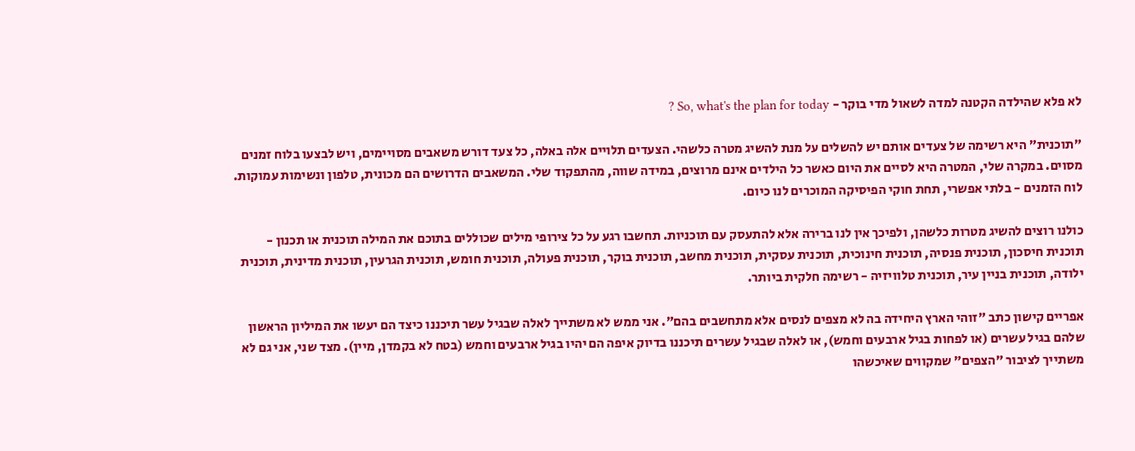לא פלא שהילדה הקטנה למדה לשאול מדי בוקר - So, what's the plan for today ?

"תוכנית" היא רשימה של צעדים אותם יש להשלים על מנת להשיג מטרה כלשהי. הצעדים תלויים אלה באלה, כל צעד דורש משאבים מסויימים, ויש לבצעו בלוח זמנים מסוים. במקרה שלי, המטרה היא לסיים את היום כאשר כל הילדים אינם מרוצים, במידה שווה, מהתפקוד שלי. המשאבים הדרושים הם מכונית, טלפון ונשימות עמוקות. לוח הזמנים - בלתי אפשרי, תחת חוקי הפיסיקה המוכרים לנו כיום.

כולנו רוצים להשיג מטרות כלשהן, ולפיכך אין לנו ברירה אלא להתעסק עם תוכניות. תחשבו רגע על כל צירופי מילים שכוללים בתוכם את המילה תוכנית או תכנון - תוכנית חיסכון, תוכנית פנסיה, תוכנית חינוכית, תוכנית עסקית, תוכנית מחשב, תוכנית בוקר, תוכנית פעולה, תוכנית חומש, תוכנית הגרעין, תוכנית מדינית, תוכנית ילודה, תוכנית בניין עיר, תוכנית טלוויזיה - רשימה חלקית ביותר.

אפריים קישון כתב "זוהי הארץ היחידה בה לא מצפים לנסים אלא מתחשבים בהם". אני ממש לא משתייך לאלה שבגיל עשר תיכננו כיצד הם יעשו את המיליון הראשון שלהם בגיל עשרים (או לפחות בגיל ארבעים וחמש), או לאלה שבגיל עשרים תיכננו בדיוק איפה הם יהיו בגיל ארבעים וחמש (בטח לא בקמדן, מיין). מצד שני, אני גם לא משתייך לציבור "הצפים" שמקווים שאיכשהו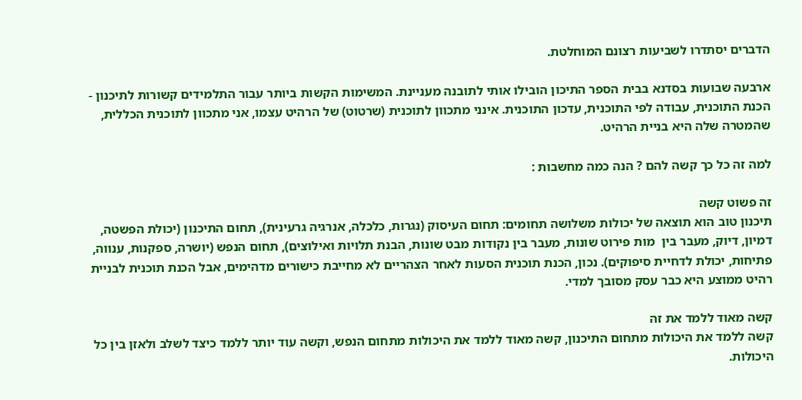הדברים יסתדרו לשביעות רצונם המוחלטת.

ארבעה שבועות בסדנא בבית הספר התיכון הובילו אותי לתובנה מעניינת. המשימות הקשות ביותר עבור התלמידים קשורות לתיכנון - הכנת התוכנית, עבודה לפי התוכנית, עדכון התוכנית. אינני מתכוון לתוכנית (שרטוט) של הרהיט עצמו, אני מתכוון לתוכנית הכללית, שהמטרה שלה היא בניית הרהיט.

למה זה כל כך קשה להם ? הנה כמה מחשבות :

זה פשוט קשה
תיכנון טוב הוא תוצאה של יכולות משלושה תחומים: תחום העיסוק (נגרות, כלכלה, אנרגיה גרעינית), תחום התיכנון (יכולת הפשטה, דמיון, דיוק, מעבר בין  מות פירוט שונות, מעבר בין נקודות מבט שונות, הבנת תלויות ואילוצים), תחום הנפש (יושרה, ספקנות, ענווה, פתיחות, יכולת לדחיית סיפוקים). נכון, הכנת תוכנית הסעות לאחר הצהריים לא מחייבת כישורים מדהימים, אבל הכנת תוכנית לבניית רהיט ממוצע היא כבר עסק מסובך למדי.

קשה מאוד ללמד את זה
קשה ללמד את היכולות מתחום התיכנון, קשה מאוד ללמד את היכולות מתחום הנפש, וקשה עוד יותר ללמד כיצד לשלב ולאזן בין כל היכולות.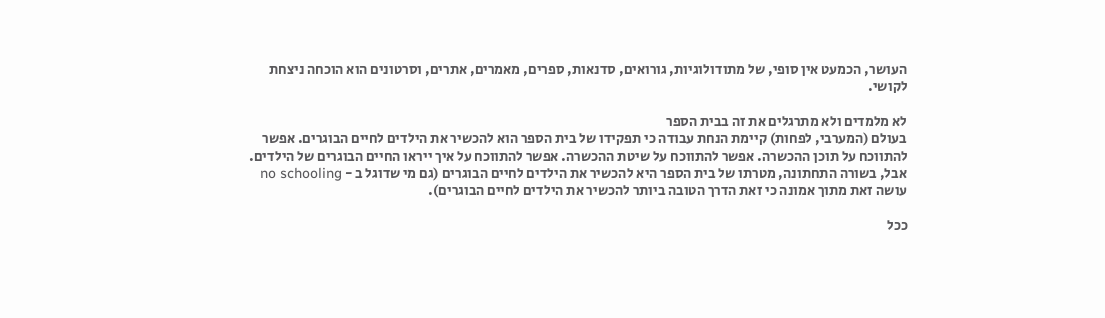העושר, הכמעט אין סופי, של מתודולוגיות, גורואים, סדנאות, ספרים, מאמרים, אתרים, וסרטונים הוא הוכחה ניצחת לקושי.

לא מלמדים ולא מתרגלים את זה בבית הספר
בעולם (המערבי, לפחות) קיימת הנחת עבודה כי תפקידו של בית הספר הוא להכשיר את הילדים לחיים הבוגרים. אפשר להתווכח על תוכן ההכשרה. אפשר להתווכח על שיטת ההכשרה. אפשר להתווכח על איך ייראו החיים הבוגרים של הילדים. אבל, בשורה התחתונה, מטרתו של בית הספר היא להכשיר את הילדים לחיים הבוגרים (גם מי שדוגל ב - no schooling עושה זאת מתוך אמונה כי זאת הדרך הטובה ביותר להכשיר את הילדים לחיים הבוגרים).

ככל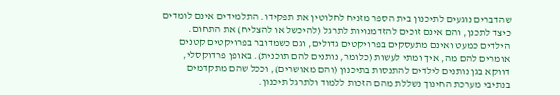שהדברים נוגעים לתיכנון בית הספר מזניח לחלוטין את תפקידו. התלמידים אינם לומדים כיצד לתכנן, והם אינם זוכים להזדמנויות לתרגל (להיכשל או להצליח) את התחום. הילדים כמעט ואינם מתעסקים בפרויקטים גדולים, וגם כשמדובר בפרויקטים קטנים אומרים להם מה, איך ומתי לעשות (כלומר, נותנים להם תוכנית). באופן פרדוקסלי, דווקא בגן נותנים לילדים להתנסות בתיכנון (והם מאושרים), וככל שהם מתקדמים בנתיבי מערכת החינוך נשללת מהם הזכות ללמוד ולתרגל תיכנון.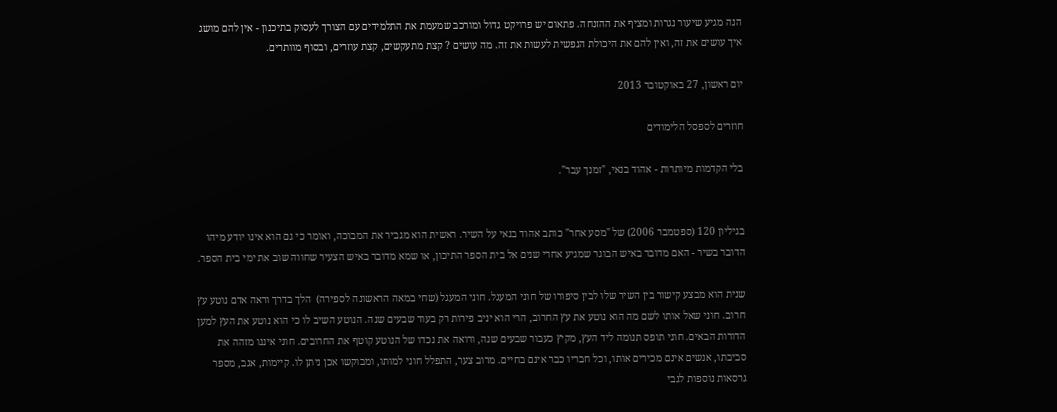הנה מגיע שיעור נגרות ומציף את ההזנחה. פתאום יש פרויקט גדול ומורכב שמעמת את התלמידים עם הצורך לעסוק בתיכנון - אין להם מושג איך עושים את זה, ואין להם את היכולת הנפשית לעשות את זה. מה עושים ? קצת מתעקשים, קצת עוזרים, ובסוף מוותרים.

יום ראשון, 27 באוקטובר 2013

חוזרים לספסל הלימודים

בלי הקדמות מיותרות - אהוד בנאי, "זמנך עבר".


בגיליון 120 (ספטמבר 2006) של "מסע אחר" כותב אהוד בנאי על השיר. ראשית הוא מגביר את המבוכה, ואומר כי גם הוא אינו יודע מיהו הדובר בשיר - האם מדובר באיש הבוגר שמגיע אחרי שנים אל בית הספר התיכון, או שמא מדובר באיש הצעיר שחווה שוב את ימי בית הספר.

שנית הוא מבצע קישור בין השיר שלו לבין סיפורו של חוני המעגל. חוני המעגל (שחי במאה הראשונה לספירה)  הלך בדרך וראה אדם נוטע עץ חרוב. חוני שאל אותו לשם מה הוא נוטע את עץ החרוב, הרי הוא יניב פירות רק בעוד שבעים שנה. הנוטע השיב לו כי הוא נוטע את העץ למען הדורות הבאים. חוני תופס תנומה ליד העץ, מקיץ כעבור שבעים שנה, ורואה את נכדו של הנוטע קוטף את החרובים. חוני איננו מזהה את סביבתו, אנשים אינם מכירים אותו, וכל חבריו כבר אינם בחיים. מרוב צער, התפלל חוני למותו, ומבוקשו אכן ניתן לו. קיימות, אגב, מספר גרסאות נוספות לגבי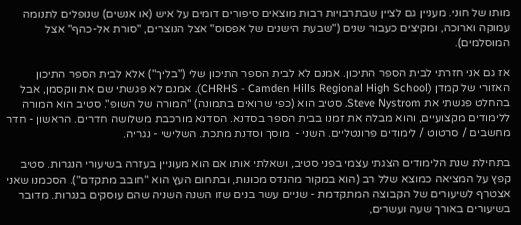מותו של חוני. מעניין גם לציין שבתרבויות רבות מוצאים סיפורים דומים על איש (או אנשים) שנופלים לתנומה עמוקה וארוכה, ומקיצים כעבור שנים ("שבעת הישנים של אפסוס" אצל הנוצרים, "סורת אל-כהף" אצל המוסלמים).

אז גם אני חזרתי לבית הספר התיכון. אמנם לא לבית הספר התיכון שלי ("בליך") אלא לבית הספר התיכון האזורי של קמדן (CHRHS - Camden Hills Regional High School). אמנם לא פגשתי שם את ווקסמן, אבל בהחלט פגשתי את Steve Nystrom. סטיב הוא (כפי שרואים בתמונה) "המורה של השופ". סטיב הוא המורה ללימודים מקצועיים, והוא מבלה את זמנו בבית הספר בסדנא. הסדנא מורכבת משלושה חדרים. הראשון - חדר מחשבים / סרטוט / לימודים פרונטליים. השני -  מוסך וסדנת מתכת. השלישי - נגריה.

בתחילת שנת הלימודים הצגתי עצמי בפני סטיב, ושאלתי אותו אם הוא מעוניין בעזרה בשיעורי הנגרות. סטיב קפץ על המציאה כמוצא שלל רב (הוא במקור מהנדס מכונות, ובתחום העץ הוא "חובב מתקדם"). הסכמנו שאני אצטרף לשיעורים של הקבוצה המתקדמת - שניים עשר בנים שזו השנה השניה שהם עוסקים בנגרות. מדובר בשיעורים באורך שעה ועשרים,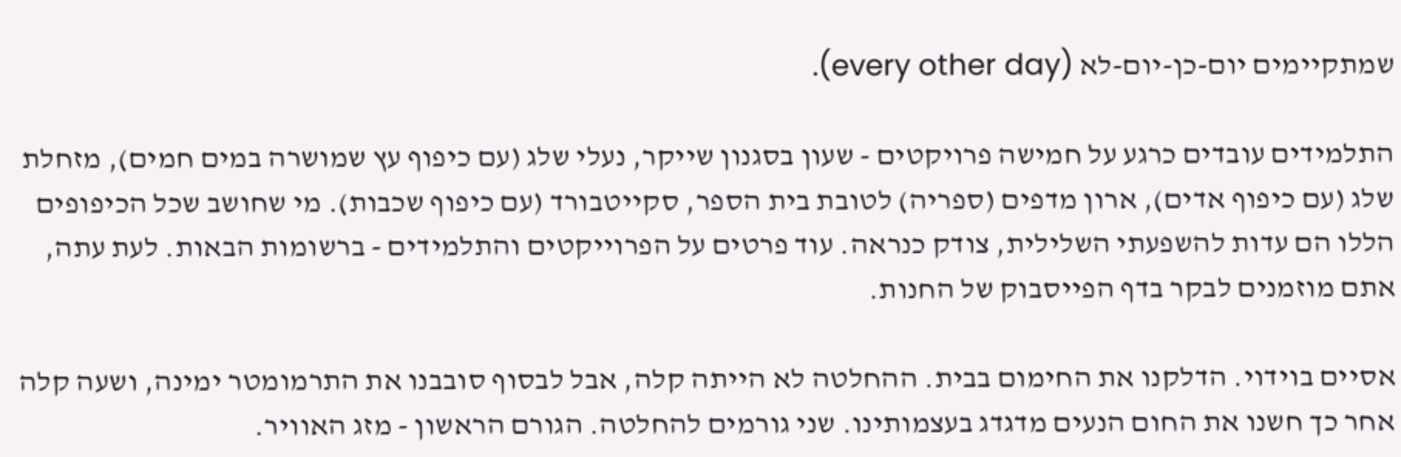שמתקיימים יום-כן-יום-לא (every other day).

התלמידים עובדים כרגע על חמישה פרויקטים - שעון בסגנון שייקר, נעלי שלג (עם כיפוף עץ שמושרה במים חמים), מזחלת שלג (עם כיפוף אדים), ארון מדפים (ספריה) לטובת בית הספר, סקייטבורד (עם כיפוף שכבות). מי שחושב שכל הכיפופים הללו הם עדות להשפעתי השלילית, צודק כנראה. עוד פרטים על הפרוייקטים והתלמידים - ברשומות הבאות. לעת עתה, אתם מוזמנים לבקר בדף הפייסבוק של החנות.

אסיים בוידוי. הדלקנו את החימום בבית. ההחלטה לא הייתה קלה, אבל לבסוף סובבנו את התרמומטר ימינה, ושעה קלה אחר כך חשנו את החום הנעים מדגדג בעצמותינו. שני גורמים להחלטה. הגורם הראשון - מזג האוויר.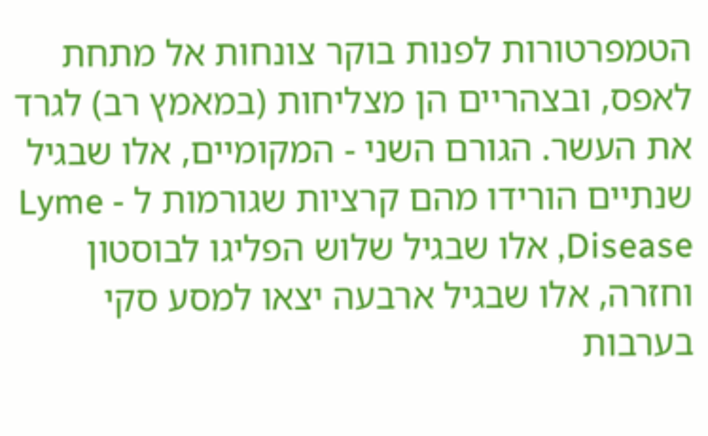הטמפרטורות לפנות בוקר צונחות אל מתחת לאפס, ובצהריים הן מצליחות (במאמץ רב) לגרד את העשר. הגורם השני - המקומיים, אלו שבגיל שנתיים הורידו מהם קרציות שגורמות ל - Lyme Disease, אלו שבגיל שלוש הפליגו לבוסטון וחזרה, אלו שבגיל ארבעה יצאו למסע סקי בערבות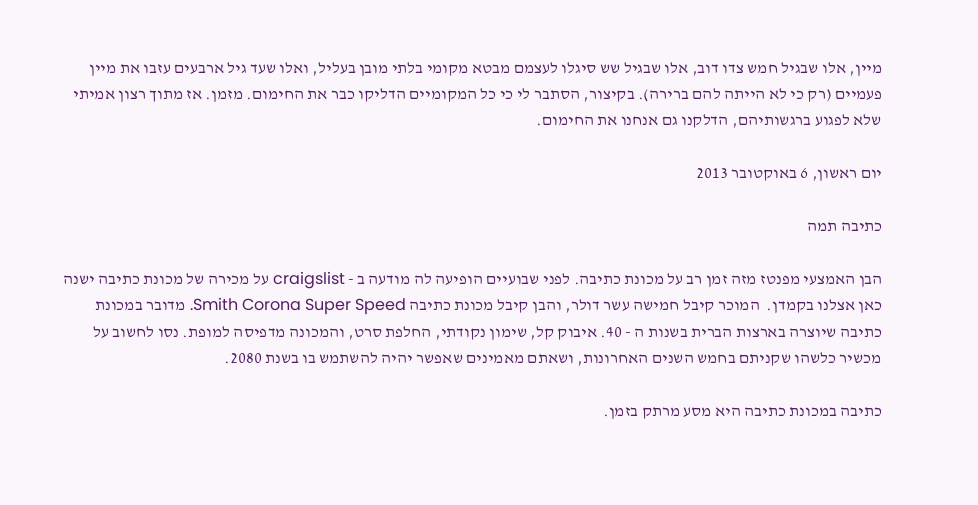מיין, אלו שבגיל חמש צדו דוב, אלו שבגיל שש סיגלו לעצמם מבטא מקומי בלתי מובן בעליל, ואלו שעד גיל ארבעים עזבו את מיין פעמיים (רק כי לא הייתה להם ברירה). בקיצור, הסתבר לי כי כל המקומיים הדליקו כבר את החימום. מזמן. אז מתוך רצון אמיתי שלא לפגוע ברגשותיהם, הדלקנו גם אנחנו את החימום.

יום ראשון, 6 באוקטובר 2013

כתיבה תמה

הבן האמצעי מפנטז מזה זמן רב על מכונת כתיבה. לפני שבועיים הופיעה לה מודעה ב - craigslist על מכירה של מכונת כתיבה ישנה כאן אצלנו בקמדן.  המוכר קיבל חמישה עשר דולר, והבן קיבל מכונת כתיבה Smith Corona Super Speed. מדובר במכונת כתיבה שיוצרה בארצות הברית בשנות ה - 40. איבוק קל, שימון נקודתי, החלפת סרט, והמכונה מדפיסה למופת. נסו לחשוב על מכשיר כלשהו שקניתם בחמש השנים האחרונות, ושאתם מאמינים שאפשר יהיה להשתמש בו בשנת 2080.

כתיבה במכונת כתיבה היא מסע מרתק בזמן.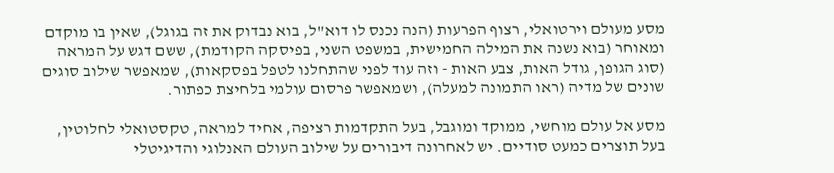מסע מעולם וירטואלי, רצוף הפרעות (הנה נכנס לו דוא"ל, בוא נבדוק את זה בגוגל), שאין בו מוקדם ומאוחר (בוא נשנה את המילה החמישית, במשפט השני, בפיסקה הקודמת), ששם דגש על המראה (סוג הגופן, גודל האות, צבע האות - וזה עוד לפני שהתחלנו לטפל בפסקאות), שמאפשר שילוב סוגים שונים של מדיה (ראו התמונה למעלה), ושמאפשר פרסום עולמי בלחיצת כפתור.

מסע אל עולם מוחשי, ממוקד ומוגבל, בעל התקדמות רציפה, אחיד למראה, טקסטואלי לחלוטין, בעל תוצרים כמעט סודיים. יש לאחרונה דיבורים על שילוב העולם האנלוגי והדיגיטלי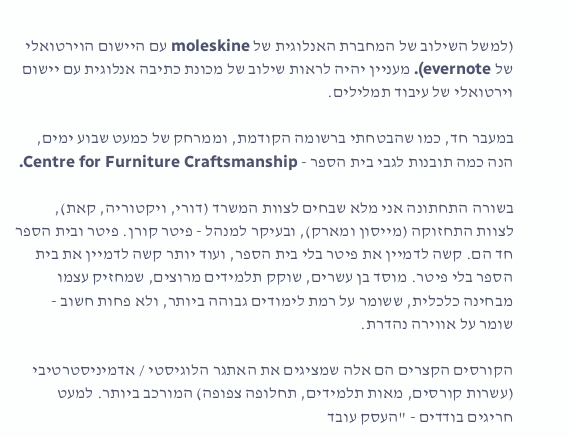(למשל השילוב של המחברת האנלוגית של moleskine עם היישום הוירטואלי של evernote). מעניין יהיה לראות שילוב של מכונת כתיבה אנלוגית עם יישום וירטואלי של עיבוד תמלילים.

במעבר חד, כמו שהבטחתי ברשומה הקודמת, וממרחק של כמעט שבוע ימים, הנה כמה תובנות לגבי בית הספר - Centre for Furniture Craftsmanship.

בשורה התחתונה אני מלא שבחים לצוות המשרד (דורי, ויקטוריה, קאת), לצוות התחזוקה (מייסון ומארק), ובעיקר למנהל - פיטר קורן. פיטר ובית הספר חד הם. קשה לדמיין את פיטר בלי בית הספר, ועוד יותר קשה לדמיין את בית הספר בלי פיטר. מוסד בן עשרים, שוקק תלמידים מרוצים, שמחזיק עצמו מבחינה כלכלית, ששומר על רמת לימודים גבוהה ביותר, ולא פחות חשוב - שומר על אווירה נהדרת.

הקורסים הקצרים הם אלה שמציגים את האתגר הלוגיסטי / אדמיניסטרטיבי (עשרות קורסים, מאות תלמידים, תחלופה צפופה) המורכב ביותר. למעט חריגים בודדים - "העסק עובד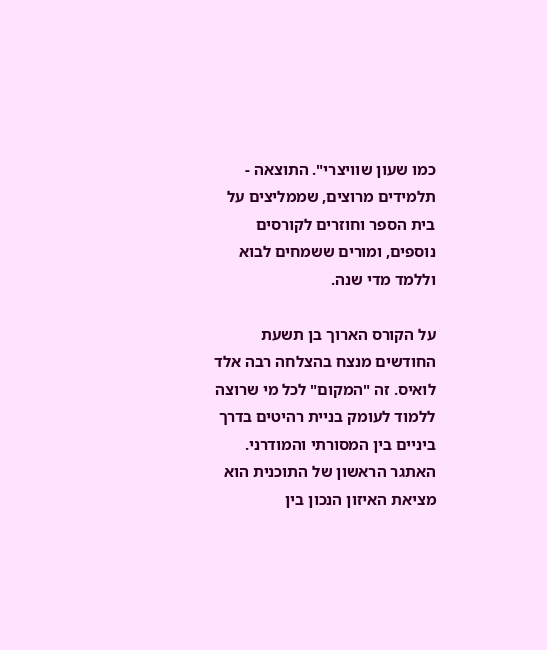כמו שעון שוויצרי". התוצאה - תלמידים מרוצים, שממליצים על בית הספר וחוזרים לקורסים נוספים, ומורים ששמחים לבוא וללמד מדי שנה.

על הקורס הארוך בן תשעת החודשים מנצח בהצלחה רבה אלד לואיס. זה "המקום" לכל מי שרוצה ללמוד לעומק בניית רהיטים בדרך ביניים בין המסורתי והמודרני. האתגר הראשון של התוכנית הוא מציאת האיזון הנכון בין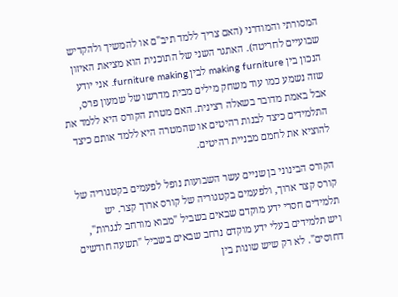המסורתי והמודרני (האם צריך ללמד תיב"ם או להמשיך ולהקדיש שבועיים לחריטה). האתגר השני של התוכנית הוא מציאת האיזון הנכון בין making furniture לבין furniture making. אני יודע שזה נשמע כמו עוד משחק מילים מבית מדרשו של שמעון פרס, אבל באמת מדובר בשאלה רצינית. האם מטרת הקורס היא ללמד את התלמידים כיצד לבנות רהיטים או שהמטרה היא ללמד אותם כיצד להוציא את לחמם מבניית רהיטים.

הקורס הבינוני בן שניים עשר השבועות נופל לפעמים בקטגוריה של קורס קצר ארוך, ולפעמים בקטגוריה של קורס ארוך קצר. יש תלמידים חסרי ידע מוקדם שבאים בשביל "מבוא מורחב לנגרות", ויש תלמידים בעלי ידע מוקדם נרחב שבאים בשביל "תשעה חודשים דחוסים". לא רק שיש שונות בין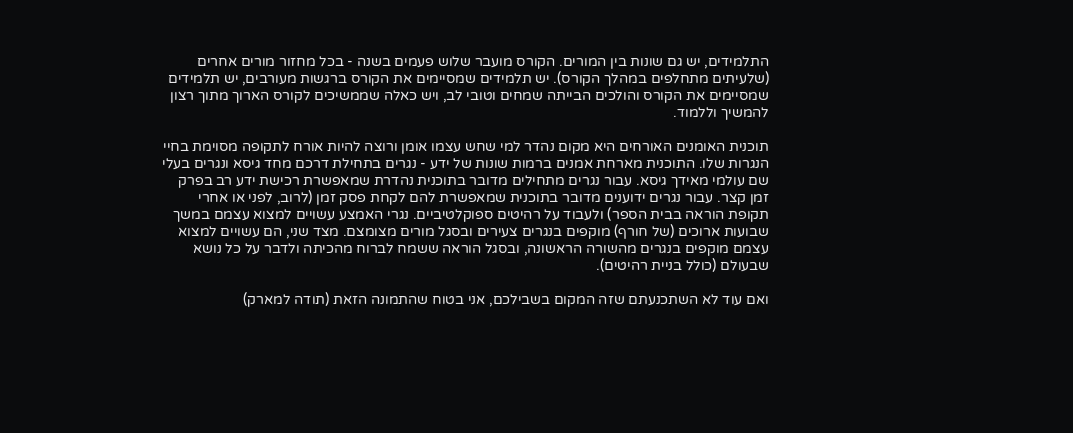התלמידים, יש גם שונות בין המורים. הקורס מועבר שלוש פעמים בשנה - בכל מחזור מורים אחרים (שלעיתים מתחלפים במהלך הקורס). יש תלמידים שמסיימים את הקורס ברגשות מעורבים, יש תלמידים שמסיימים את הקורס והולכים הבייתה שמחים וטובי לב, ויש כאלה שממשיכים לקורס הארוך מתוך רצון להמשיך וללמוד.

תוכנית האומנים האורחים היא מקום נהדר למי שחש עצמו אומן ורוצה להיות אורח לתקופה מסוימת בחיי הנגרות שלו. התוכנית מארחת אמנים ברמות שונות של ידע - נגרים בתחילת דרכם מחד גיסא ונגרים בעלי שם עולמי מאידך גיסא. עבור נגרים מתחילים מדובר בתוכנית נהדרת שמאפשרת רכישת ידע רב בפרק זמן קצר. עבור נגרים ידוענים מדובר בתוכנית שמאפשרת להם לקחת פסק זמן (לרוב, לפני או אחרי תקופת הוראה בבית הספר) ולעבוד על רהיטים ספוקלטיביים. נגרי האמצע עשויים למצוא עצמם במשך שבועות ארוכים (של חורף) מוקפים בנגרים צעירים ובסגל מורים מצומצם. מצד שני, הם עשויים למצוא עצמם מוקפים בנגרים מהשורה הראשונה, ובסגל הוראה ששמח לברוח מהכיתה ולדבר על כל נושא שבעולם (כולל בניית רהיטים).

ואם עוד לא השתכנעתם שזה המקום בשבילכם, אני בטוח שהתמונה הזאת (תודה למארק)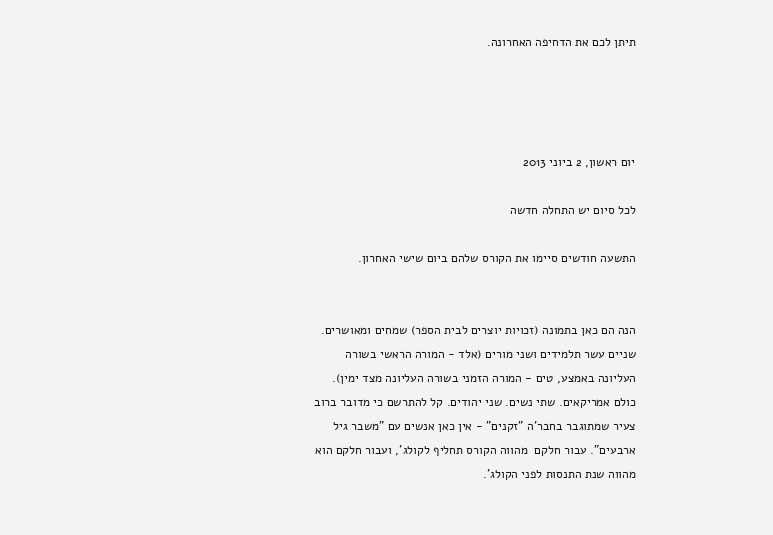תיתן לכם את הדחיפה האחרונה.




יום ראשון, 2 ביוני 2013

לכל סיום יש התחלה חדשה

התשעה חודשים סיימו את הקורס שלהם ביום שישי האחרון.


הנה הם כאן בתמונה (זכויות יוצרים לבית הספר) שמחים ומאושרים. שניים עשר תלמידים ושני מורים (אלד - המורה הראשי בשורה העליונה באמצע, טים - המורה הזמני בשורה העליונה מצד ימין). כולם אמריקאים. שתי נשים. שני יהודים. קל להתרשם כי מדובר ברוב צעיר שמתוגבר בחבר'ה "זקנים" - אין כאן אנשים עם "משבר גיל ארבעים". עבור חלקם  מהווה הקורס תחליף לקולג', ועבור חלקם הוא מהווה שנת התנסות לפני הקולג'.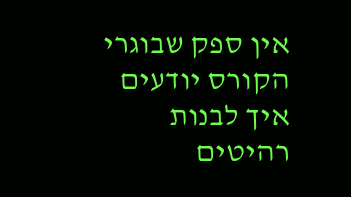אין ספק שבוגרי הקורס יודעים איך לבנות רהיטים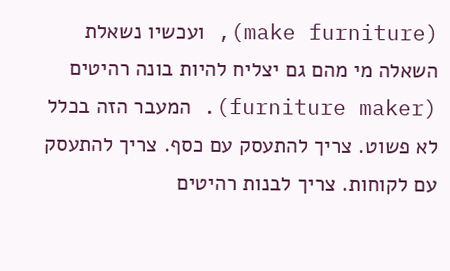(make furniture), ועכשיו נשאלת השאלה מי מהם גם יצליח להיות בונה רהיטים (furniture maker). המעבר הזה בכלל לא פשוט. צריך להתעסק עם כסף. צריך להתעסק עם לקוחות. צריך לבנות רהיטים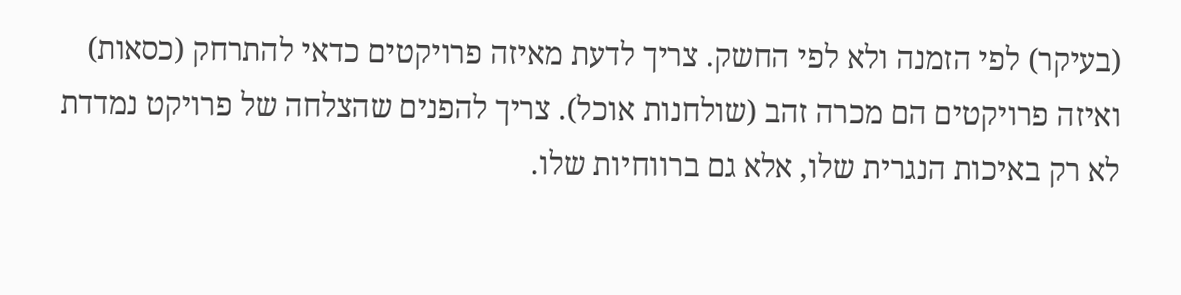(בעיקר) לפי הזמנה ולא לפי החשק. צריך לדעת מאיזה פרויקטים כדאי להתרחק (כסאות) ואיזה פרויקטים הם מכרה זהב (שולחנות אוכל). צריך להפנים שהצלחה של פרויקט נמדדת לא רק באיכות הנגרית שלו, אלא גם ברווחיות שלו.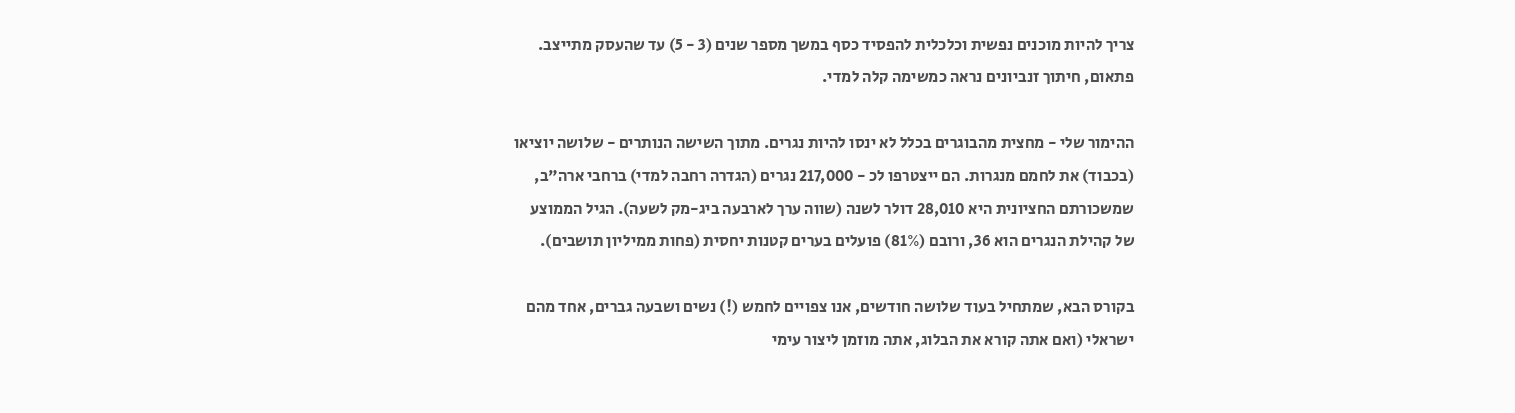צריך להיות מוכנים נפשית וכלכלית להפסיד כסף במשך מספר שנים (3 - 5) עד שהעסק מתייצב. פתאום, חיתוך זנביונים נראה כמשימה קלה למדי.

ההימור שלי - מחצית מהבוגרים בכלל לא ינסו להיות נגרים. מתוך השישה הנותרים - שלושה יוציאו (בכבוד) את לחמם מנגרות. הם ייצטרפו לכ - 217,000 נגרים (הגדרה רחבה למדי) ברחבי ארה"ב, שמשכורתם החציונית היא 28,010 דולר לשנה (שווה ערך לארבעה ביג-מק לשעה). הגיל הממוצע של קהילת הנגרים הוא 36, ורובם (81%) פועלים בערים קטנות יחסית (פחות ממיליון תושבים).

בקורס הבא, שמתחיל בעוד שלושה חודשים, אנו צפויים לחמש (!) נשים ושבעה גברים, אחד מהם ישראלי (ואם אתה קורא את הבלוג, אתה מוזמן ליצור עימי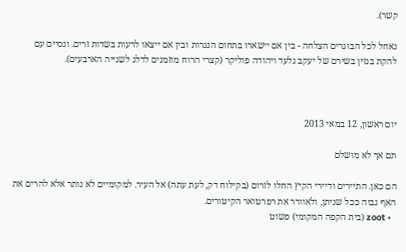קשר).

נאחל לכל הבוגרים הצלחה - בין אם יישארו בתחום הנגרות ובין אם ייצאו לרעות בשדות זרים. ונסיים עם להקת בנזין בשירם של יעקב גלעד ויהודה פוליקר (קצרי הרוח מוזמנים לדלג לשנייה הארבעים).



יום ראשון, 12 במאי 2013

תם אך לא מושלם

הם כאן. התיירים ודיירי הקיץ החלו לזרום (בקילוח דק, לעת עתה) אל העיר. למקומיים לא נותר אלא להרים את האף גבוה ככל שניתן, ולאוורר את רפרטואר הקיטורים.
  • zoot (בית הקפה המקומי) פשוט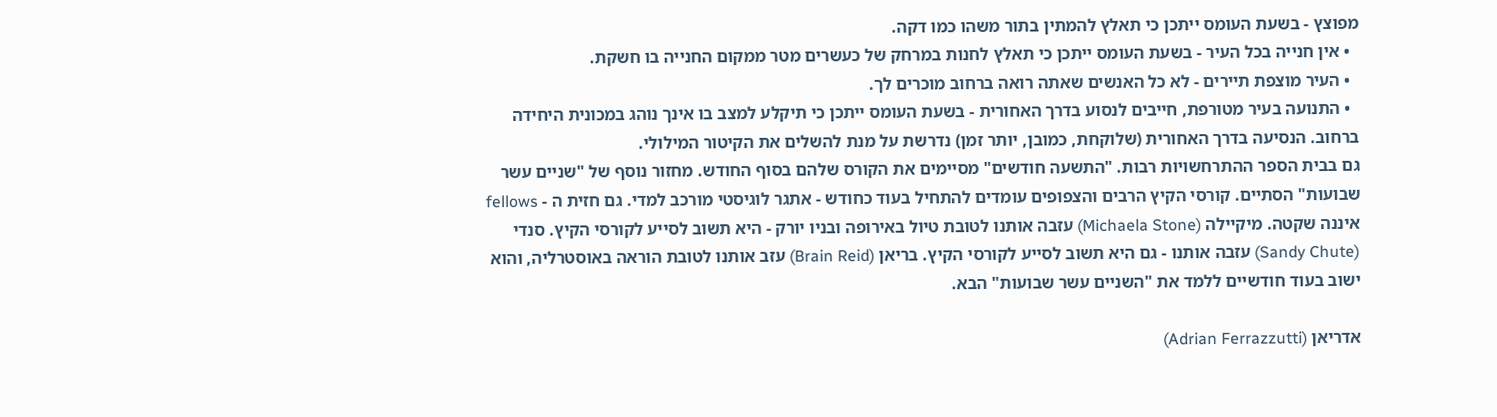מפוצץ - בשעת העומס ייתכן כי תאלץ להמתין בתור משהו כמו דקה.
  • אין חנייה בכל העיר - בשעת העומס ייתכן כי תאלץ לחנות במרחק של כעשרים מטר ממקום החנייה בו חשקת.
  • העיר מוצפת תיירים - לא כל האנשים שאתה רואה ברחוב מוכרים לך.
  • התנועה בעיר מטורפת, חייבים לנסוע בדרך האחורית - בשעת העומס ייתכן כי תיקלע למצב בו אינך נוהג במכונית היחידה ברחוב. הנסיעה בדרך האחורית (שלוקחת, כמובן, יותר זמן) נדרשת על מנת להשלים את הקיטור המילולי.
גם בבית הספר ההתרחשויות רבות. "התשעה חודשים" מסיימים את הקורס שלהם בסוף החודש. מחזור נוסף של "שניים עשר שבועות" הסתיים. קורסי הקיץ הרבים והצפופים עומדים להתחיל בעוד כחודש - אתגר לוגיסטי מורכב למדי. גם חזית ה - fellows איננה שקטה. מיקיילה (Michaela Stone) עזבה אותנו לטובת טיול באירופה ובניו יורק - היא תשוב לסייע לקורסי הקיץ. סנדי (Sandy Chute) עזבה אותנו - גם היא תשוב לסייע לקורסי הקיץ. בריאן (Brain Reid) עזב אותנו לטובת הוראה באוסטרליה, והוא ישוב בעוד חודשיים ללמד את "השניים עשר שבועות" הבא.

אדריאן (Adrian Ferrazzutti)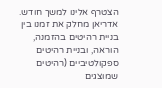הצטרף אלינו למשך חודש. אדריאן מחלק את זמנו בין בניית רהיטים בהזמנה, הוראה, ובניית רהיטים ספקולטיביים (רהיטים שמוצגים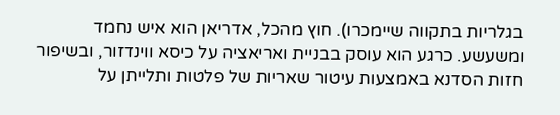בגלריות בתקווה שיימכרו). חוץ מהכל, אדריאן הוא איש נחמד ומשעשע. כרגע הוא עוסק בבניית ואריאציה על כיסא ווינדזור, ובשיפור חזות הסדנא באמצעות עיטור שאריות של פלטות ותלייתן על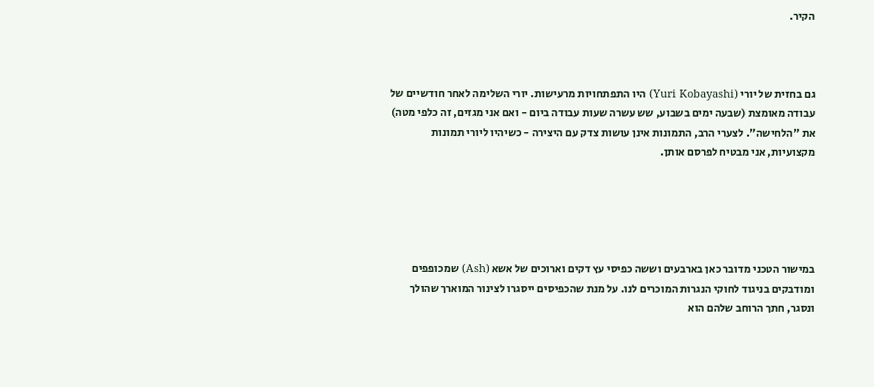הקיר.



גם בחזית של יורי (Yuri Kobayashi) היו התפתחויות מרעישות. יורי השלימה לאחר חודשיים של עבודה מאומצת (שבעה ימים בשבוע, שש עשרה שעות עבודה ביום - ואם אני מגזים, זה כלפי מטה) את "הלחישה". לצערי הרב, התמונות אינן עושות צדק עם היצירה - כשיהיו ליורי תמונות מקצועיות, אני מבטיח לפרסם אותן.





במישור הטכני מדובר כאן בארבעים וששה כפיסי עץ דקים וארוכים של אשא (Ash) שמכופפים ומודבקים בניגוד לחוקי הנגרות המוכרים לנו. על מנת שהכפיסים ייסגרו לצינור המוארך שהולך ונסגר, חתך הרוחב שלהם הוא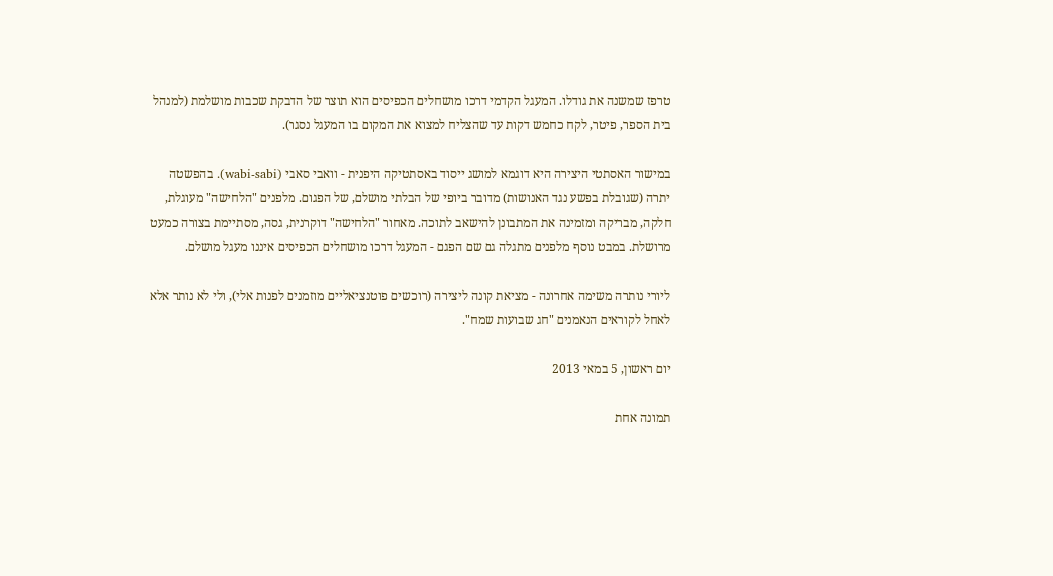טרפז שמשנה את גודלו. המעגל הקדמי דרכו מושחלים הכפיסים הוא תוצר של הדבקת שכבות מושלמת (למנהל בית הספר, פיטר, לקח כחמש דקות עד שהצליח למצוא את המקום בו המעגל נסגר).

במישור האסתטי היצירה היא דוגמא למושג ייסוד באסתטיקה היפנית - וואבי סאבי (wabi-sabi). בהפשטה יתרה (שגובלת בפשע נגד האנושות) מדובר ביופי של הבלתי מושלם, של הפגום. מלפנים "הלחישה" מעוגלת, חלקה, מבריקה ומזמינה את המתבונן להישאב לתוכה. מאחור "הלחישה" דוקרנית, גסה, מסתיימת בצורה כמעט מרושלת. במבט נוסף מלפנים מתגלה גם שם הפגם - המעגל דרכו מושחלים הכפיסים איננו מעגל מושלם.

ליורי נותרה משימה אחרונה - מציאת קונה ליצירה (רוכשים פוטנציאליים מוזמנים לפנות אלי), ולי לא נותר אלא לאחל לקוראים הנאמנים "חג שבועות שמח".

יום ראשון, 5 במאי 2013

תמונה אחת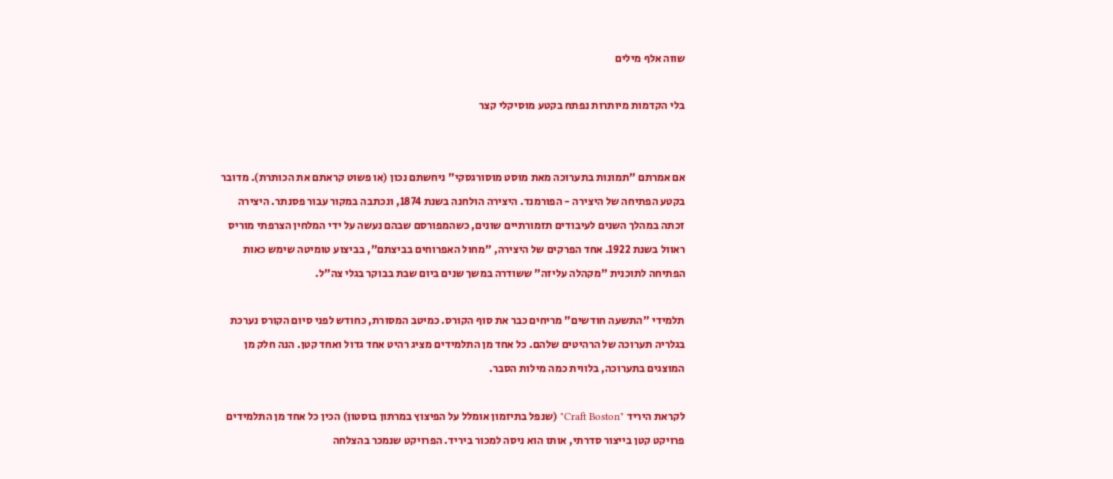שווה אלף מילים

בלי הקדמות מיותרות נפתח בקטע מוסיקלי קצר


אם אמרתם "תמונות בתערוכה מאת מוסט מוסורגסקי" ניחשתם נכון (או פשוט קראתם את הכותרת). מדובר בקטע הפתיחה של היצירה - הפורמנד. היצירה הולחנה בשנת 1874, ונכתבה במקור עבור פסנתר. היצירה זכתה במהלך השנים לעיבודים תזמורתיים שונים, כשהמפורסם שבהם נעשה על ידי המלחין הצרפתי מוריס ראוול בשנת 1922. אחד הפרקים של היצירה, "מחול האפרוחים בביצתם", בביצוע טומיטה שימש כאות הפתיחה לתוכנית "מקהלה עליזה" ששודרה במשך שנים ביום שבת בבוקר בגלי צה"ל.

תלמידי "התשעה חודשים" מריחים כבר את סוף הקורס. כמיטב המסורת, כחודש לפני סיום הקורס נערכת בגלריה תערוכה של הרהיטים שלהם. כל אחד מן התלמידים מציג רהיט אחד גדול ואחד קטן. הנה חלק מן המוצגים בתערוכה, בלווית כמה מילות הסבר.

לקראת היריד "Craft Boston" (שנפל בתיזמון אומלל על הפיצוץ במרתון בוסטון) הכין כל אחד מן התלמידים פרויקט קטן בייצור סדרתי, אותו הוא ניסה למכור ביריד. הפרויקט שנמכר בהצלחה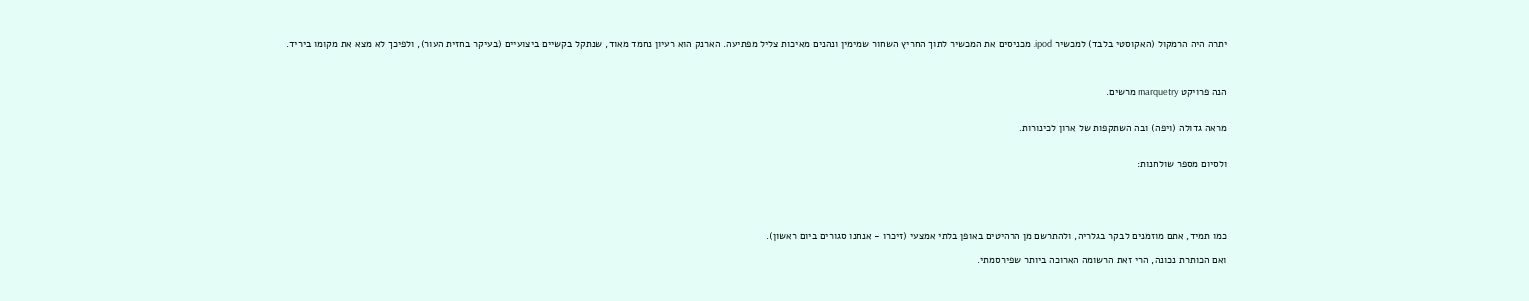יתרה היה הרמקול (האקוסטי בלבד) למכשיר ipod. מכניסים את המכשיר לתוך החריץ השחור שמימין ונהנים מאיכות צליל מפתיעה. הארנק הוא רעיון נחמד מאוד, שנתקל בקשיים ביצועיים (בעיקר בחזית העור), ולפיכך לא מצא את מקומו ביריד.



הנה פרויקט marquetry מרשים.


מראה גדולה (ויפה) ובה השתקפות של ארון לכינורות.


ולסיום מספר שולחנות:





כמו תמיד, אתם מוזמנים לבקר בגלריה, ולהתרשם מן הרהיטים באופן בלתי אמצעי (זיכרו - אנחנו סגורים ביום ראשון).

ואם הכותרת נכונה, הרי זאת הרשומה הארוכה ביותר שפירסמתי.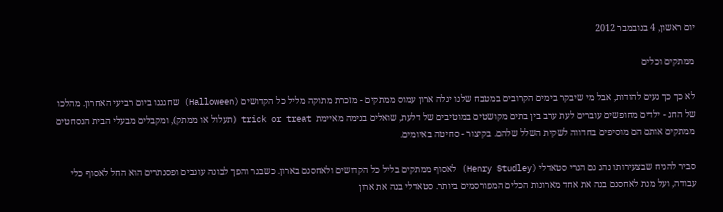יום ראשון, 4 בנובמבר 2012

ממתקים וכלים

לא כך כך נעים להודות, אבל מי שיבקר בימים הקרובים במטבח שלנו יגלה ארון עמוס ממתקים - מזכרת מתוקה מליל כל הקדושים (Halloween) שחגגנו ביום רביעי האחרון. מהלכו של החג - ילדים מחופשים עוברים לעת ערב בין בתים מקושטים במוטיבים של דלעת, שואלים בנימה מאיימת  trick or treat (תעלול או ממתק), ומקבלים מבעלי הבית הנסחטים ממתקים אותם הם מוסיפים בחדווה לשקית השלל שלהם. בקיצור - סחיטה באיומים.

סביר להניח שבצעירותו נהג גם הנרי סטאדלי (Henry Studley) לאסוף ממתקים בליל כל הקדושים ולאחסנם בארון. כשבגר והפך לבונה עוגבים ופסנתרים הוא החל לאסוף כלי עבודה, ועל מנת לאחסנם בנה את אחד מארונות הכלים המפורסמים ביותר. סטאדלי בנה את ארון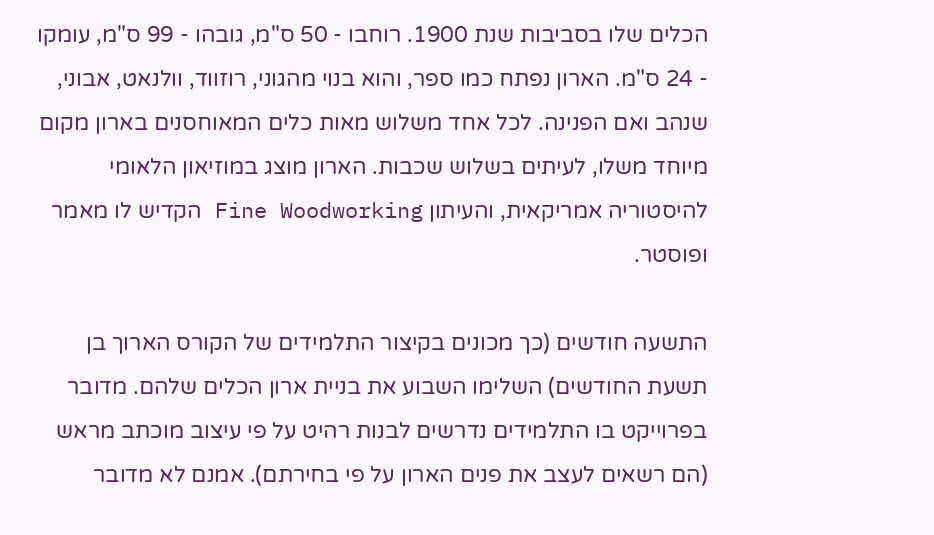הכלים שלו בסביבות שנת 1900. רוחבו - 50 ס"מ, גובהו - 99 ס"מ, עומקו - 24 ס"מ. הארון נפתח כמו ספר, והוא בנוי מהגוני, רוזווד, וולנאט, אבוני, שנהב ואם הפנינה. לכל אחד משלוש מאות כלים המאוחסנים בארון מקום מיוחד משלו, לעיתים בשלוש שכבות. הארון מוצג במוזיאון הלאומי להיסטוריה אמריקאית, והעיתון Fine Woodworking הקדיש לו מאמר ופוסטר.

התשעה חודשים (כך מכונים בקיצור התלמידים של הקורס הארוך בן תשעת החודשים) השלימו השבוע את בניית ארון הכלים שלהם. מדובר בפרוייקט בו התלמידים נדרשים לבנות רהיט על פי עיצוב מוכתב מראש (הם רשאים לעצב את פנים הארון על פי בחירתם). אמנם לא מדובר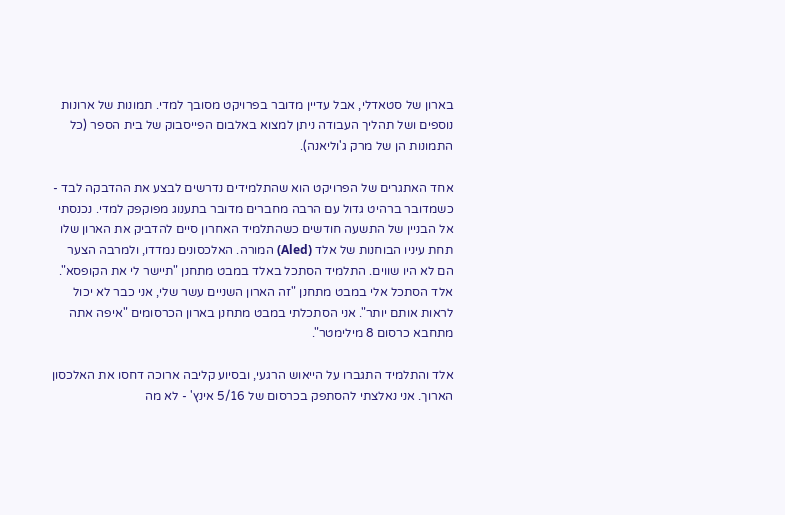בארון של סטאדלי, אבל עדיין מדובר בפרויקט מסובך למדי. תמונות של ארונות נוספים ושל תהליך העבודה ניתן למצוא באלבום הפייסבוק של בית הספר (כל התמונות הן של מרק ג'וליאנה).

אחד האתגרים של הפרויקט הוא שהתלמידים נדרשים לבצע את ההדבקה לבד - כשמדובר ברהיט גדול עם הרבה מחברים מדובר בתענוג מפוקפק למדי. נכנסתי אל הבניין של התשעה חודשים כשהתלמיד האחרון סיים להדביק את הארון שלו תחת עיניו הבוחנות של אלד (Aled) המורה. האלכסונים נמדדו, ולמרבה הצער הם לא היו שווים. התלמיד הסתכל באלד במבט מתחנן "תיישר לי את הקופסא". אלד הסתכל אלי במבט מתחנן "זה הארון השניים עשר שלי, אני כבר לא יכול לראות אותם יותר". אני הסתכלתי במבט מתחנן בארון הכרסומים "איפה אתה מתחבא כרסום 8 מילימטר".

אלד והתלמיד התגברו על הייאוש הרגעי, ובסיוע קליבה ארוכה דחסו את האלכסון הארוך. אני נאלצתי להסתפק בכרסום של 5/16 אינץ' - לא מה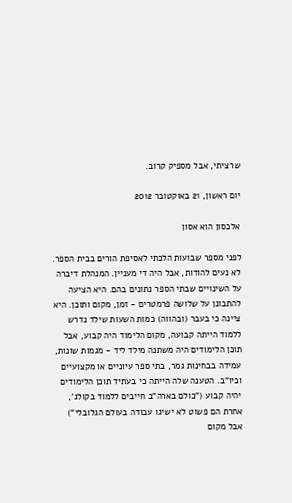שרציתי, אבל מספיק קרוב.

יום ראשון, 21 באוקטובר 2012

אלכסון הוא אסון

לפני מספר שבועות הלכתי לאסיפת הורים בבית הספר. לא נעים להודות, אבל היה די מעניין. המנהלת דיברה על השינויים שבתי הספר נתונים בהם. היא הציעה להתבונן על שלושה פרמטרים - זמן, מקום ותוכן. היא ציינה כי בעבר (ובהווה) כמות השעות שילד נדרש ללמוד הייתה קבועה, מקום הלימוד היה קבוע, אבל תוכן הלימודים היה משתנה מילד ליד - מגמות שונות, עמידה בבחינות גמר, בתי ספר עיוניים או מקצועיים וכיו"ב. הטענה שלה הייתה כי בעתיד תוכן הלימודים יהיה קבוע ("כולם בארה"ב חייבים ללמוד בקולג', אחרת הם פשוט לא ישיגו עבודה בעולם הגלובלי") אבל מקום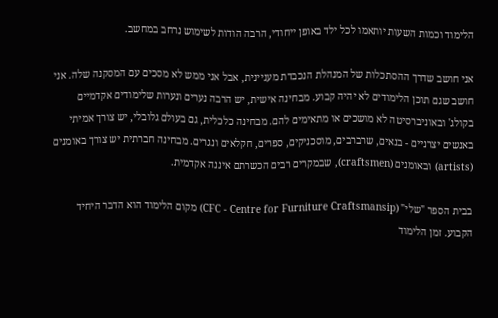הלימוד וכמות השעות יותאמו לכל ילד באופן ייחודי, הרבה הודות לשימוש נרחב במחשב.

אני חושב שדרך ההסתכלות של המנהלת הנכבדת מעניינית, אבל אני ממש לא מסכים עם המסקנה שלה. אני חושב שגם תוכן הלימודים לא יהיה קבוע. מבחינה אישית, יש הרבה נערים ונערות שלימודים אקדמיים בקולג' ובאוניברסיטה לא מושכים או מתאימים להם. מבחינה כלכלית, גם בעולם גלובלי, יש צורך אמיתי באנשים יצרניים - בנאים, שרברבים, מוסכניקים, ספרים, חקלאים ונגרים. מבחינה חברתית יש צורך באומנים (artists) ובאומנים (craftsmen), שבמקרים רבים הכשרתם איננה אקדמית.

בבית הספר "שלי" (CFC - Centre for Furniture Craftsmansip) מקום הלימוד הוא הדבר היחיד הקבוע. זמן הלימוד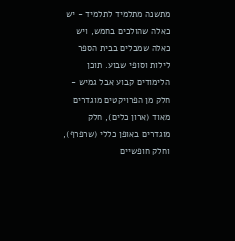מתשנה מתלמיד לתלמיד - יש כאלה שהולכים בחמש, ויש כאלה שמבלים בבית הספר לילות וסופי שבוע. תוכן הלימודים קבוע אבל גמיש - חלק מן הפרויקטים מוגדרים מאוד (ארון כלים), חלק מוגדרים באופן כללי (שרפרף), וחלק חופשיים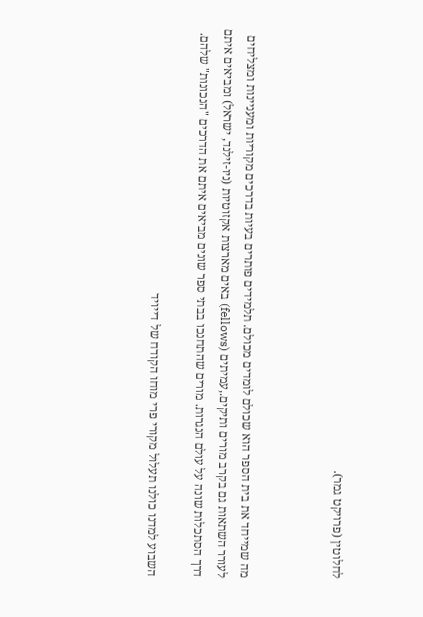לחלוטין (פרויקט גמר).



מה שמייחד את בית הספר הוא שכולם לומדים מכולם. תלמידים פותרים בעיות בדרכים מקוריות ומעניינות ומצליחים לעורר השתאות גם בקרב מורים ותיקים.,עמיתים (fellows) באים מארצות אקזוטיות (ניו-זילנד, ישראל) ומביאים איתם דרך הסתכלות שונה על עולם הנגרות. מורים שהתחנכו בבתי ספר שונים מביאים איתם את הדרכים "הנכונות" שלהם.

השבוע למדנו כולנו תעלול מקורי פרי מוחו הקודח של דייויד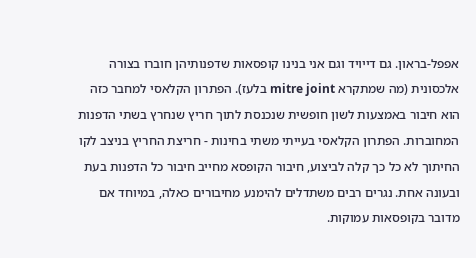אפפל-בראון. גם דייויד וגם אני בנינו קופסאות שדפנותיהן חוברו בצורה אלכסונית (מה שמתקרא mitre joint בלעז). הפתרון הקלאסי למחבר כזה הוא חיבור באמצעות לשון חופשית שנכנסת לתוך חריץ שנחרץ בשתי הדפנות המחוברות. הפתרון הקלאסי בעייתי משתי בחינות - חריצת החריץ בניצב לקו החיתוך לא כל כך קלה לביצוע, חיבור הקופסא מחייב חיבור כל הדפנות בעת ובעונה אחת. נגרים רבים משתדלים להימנע מחיבורים כאלה, במיוחד אם מדובר בקופסאות עמוקות.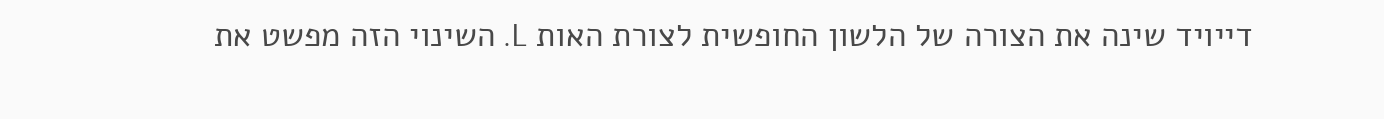דייויד שינה את הצורה של הלשון החופשית לצורת האות L. השינוי הזה מפשט את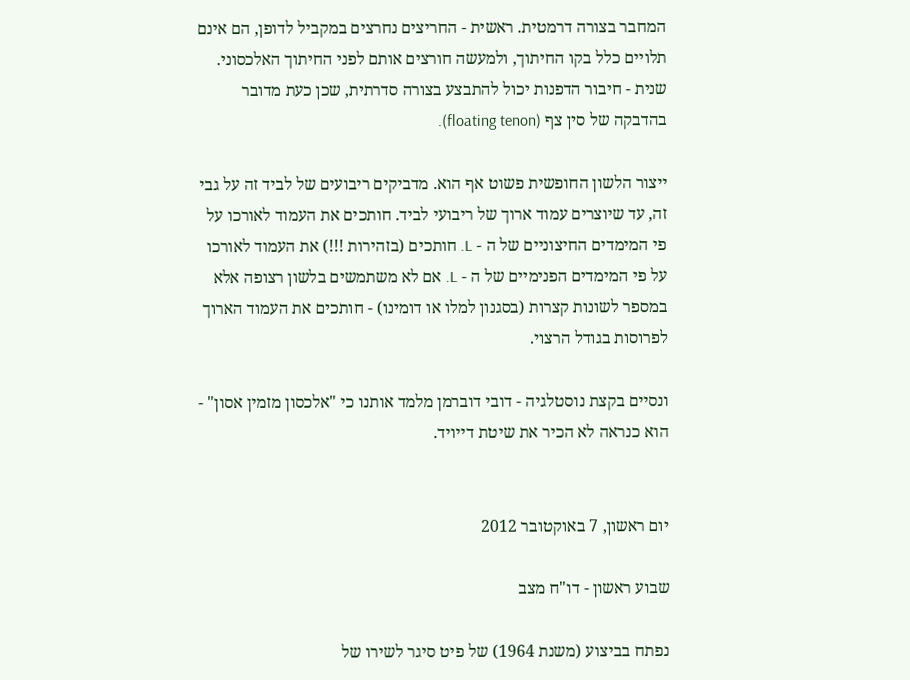המחבר בצורה דרמטית. ראשית - החריצים נחרצים במקביל לדופן, הם אינם תלויים כלל בקו החיתוך, ולמעשה חורצים אותם לפני החיתוך האלכסוני. שנית - חיבור הדפנות יכול להתבצע בצורה סדרתית, שכן כעת מדובר בהדבקה של סין צף (floating tenon).

ייצור הלשון החופשית פשוט אף הוא. מדביקים ריבועים של לביד זה על גבי זה, עד שיוצרים עמוד ארוך של ריבועי לביד. חותכים את העמוד לאורכו על פי המימדים החיצוניים של ה - L. חותכים (בזהירות !!!) את העמוד לאורכו על פי המימדים הפנימיים של ה - L. אם לא משתמשים בלשון רצופה אלא במספר לשונות קצרות (בסגנון למלו או דומינו) - חותכים את העמוד הארוך לפרוסות בגודל הרצוי.

ונסיים בקצת נוסטלגיה - דובי דוברמן מלמד אותנו כי "אלכסון מזמין אסון" - הוא כנראה לא הכיר את שיטת דייויד.


יום ראשון, 7 באוקטובר 2012

שבוע ראשון - דו"ח מצב

נפתח בביצוע (משנת 1964) של פיט סיגר לשירו של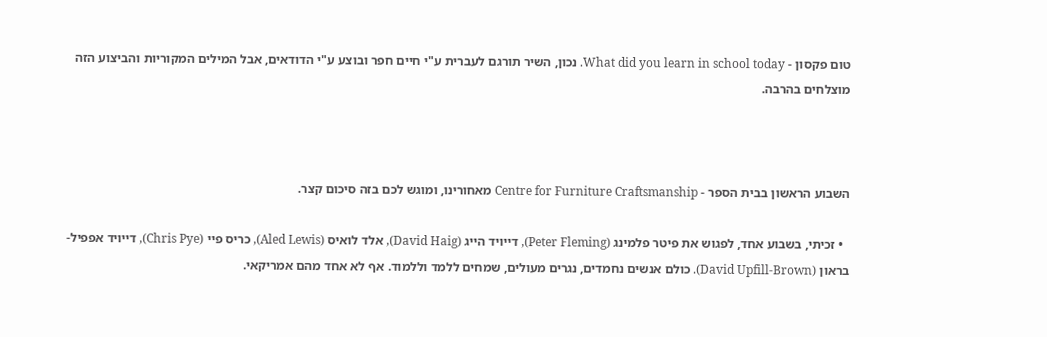טום פקסון - What did you learn in school today. נכון, השיר תורגם לעברית ע"י חיים חפר ובוצע ע"י הדודאים, אבל המילים המקוריות והביצוע הזה מוצלחים בהרבה.



השבוע הראשון בבית הספר - Centre for Furniture Craftsmanship מאחורינו, ומוגש לכם בזה סיכום קצר.

  • זכיתי, בשבוע אחד, לפגוש את פיטר פלמינג (Peter Fleming), דייויד הייג (David Haig), אלד לואיס (Aled Lewis), כריס פיי (Chris Pye), דייויד אפפיל-בראון (David Upfill-Brown). כולם אנשים נחמדים, נגרים מעולים, שמחים ללמד וללמוד. אף לא אחד מהם אמריקאי.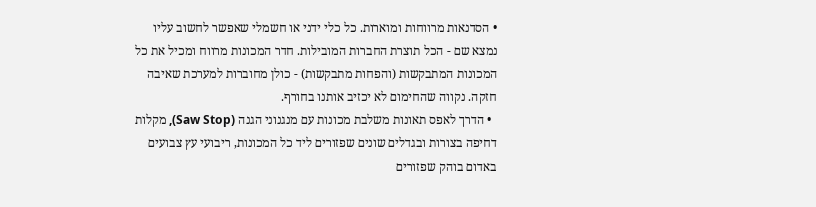• הסדנאות מרווחות ומוארות. כל כלי ידני או חשמלי שאפשר לחשוב עליו נמצא שם - הכל תוצרת החברות המובילות. חדר המכונות מרווח ומכיל את כל המכונות המתבקשות (והפחות מתבקשות) - כולן מחוברות למערכת שאיבה חזקה. נקווה שהחימום לא יכזיב אותנו בחורף.
  • הדרך לאפס תאונות משלבת מכונות עם מנגנוני הגנה (Saw Stop), מקלות דחיפה בצורות ובגדלים שונים שפזורים ליד כל המכונות, ריבועי עץ צבועים באדום בוהק שפזורים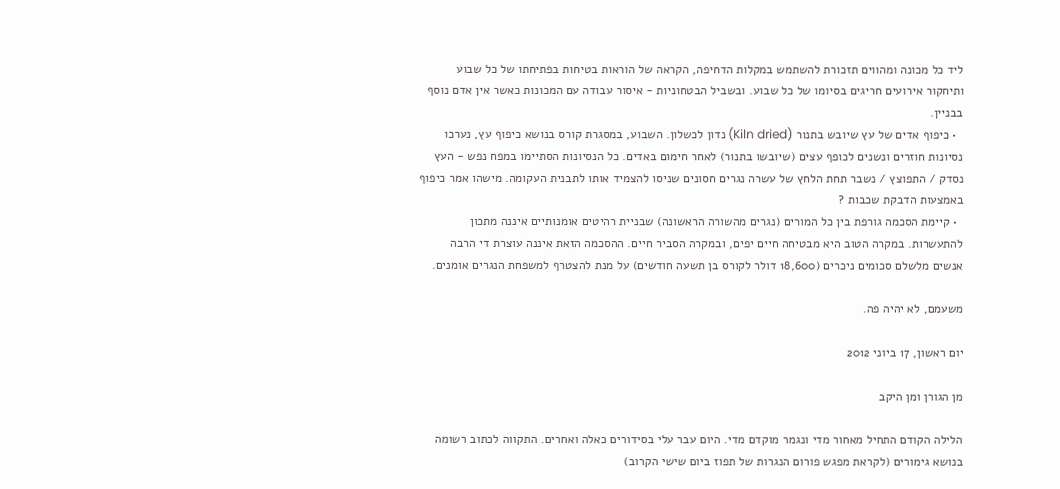ליד כל מכונה ומהווים תזכורת להשתמש במקלות הדחיפה, הקראה של הוראות בטיחות בפתיחתו של כל שבוע ותיחקור אירועים חריגים בסיומו של כל שבוע. ובשביל הבטחוניות - איסור עבודה עם המכונות כאשר אין אדם נוסף בבניין.
  • כיפוף אדים של עץ שיובש בתנור (Kiln dried) נדון לכשלון. השבוע, במסגרת קורס בנושא כיפוף עץ, נערכו נסיונות חוזרים ונשנים לכופף עצים (שיובשו בתנור) לאחר חימום באדים. כל הנסיונות הסתיימו במפח נפש - העץ נסדק / התפוצץ / נשבר תחת הלחץ של עשרה נגרים חסונים שניסו להצמיד אותו לתבנית העקומה. מישהו אמר כיפוף באמצעות הדבקת שכבות ?
  • קיימת הסכמה גורפת בין כל המורים (נגרים מהשורה הראשונה) שבניית רהיטים אומנותיים איננה מתכון להתעשרות. במקרה הטוב היא מבטיחה חיים יפים, ובמקרה הסביר חיים. ההסכמה הזאת איננה עוצרת די הרבה אנשים מלשלם סכומים ניכרים (18,600 דולר לקורס בן תשעה חודשים) על מנת להצטרף למשפחת הנגרים אומנים.

משעמם, לא יהיה פה.

יום ראשון, 17 ביוני 2012

מן הגורן ומן היקב

הלילה הקודם התחיל מאחור מדי ונגמר מוקדם מדי. היום עבר עלי בסידורים כאלה ואחרים. התקווה לכתוב רשומה בנושא גימורים (לקראת מפגש פורום הנגרות של תפוז ביום שישי הקרוב)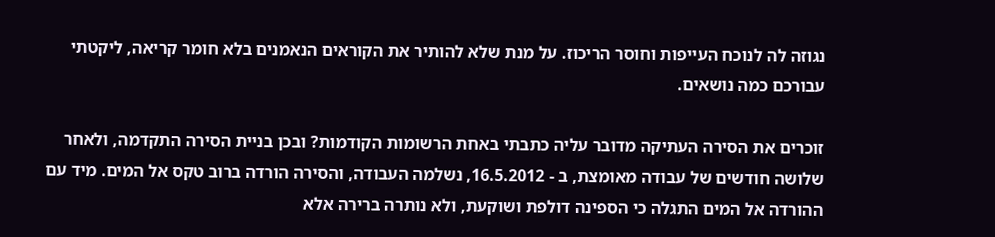נגוזה לה לנוכח העייפות וחוסר הריכוז. על מנת שלא להותיר את הקוראים הנאמנים בלא חומר קריאה, ליקטתי עבורכם כמה נושאים.

זוכרים את הסירה העתיקה מדובר עליה כתבתי באחת הרשומות הקודמות? ובכן בניית הסירה התקדמה, ולאחר שלושה חודשים של עבודה מאומצת, ב - 16.5.2012, נשלמה העבודה, והסירה הורדה ברוב טקס אל המים. מיד עם ההורדה אל המים התגלה כי הספינה דולפת ושוקעת, ולא נותרה ברירה אלא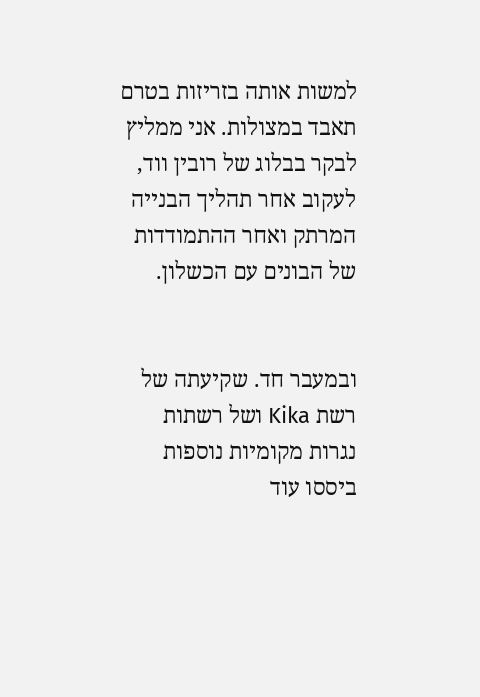למשות אותה בזריזות בטרם תאבד במצולות. אני ממליץ לבקר בבלוג של רובין ווד, לעקוב אחר תהליך הבנייה המרתק ואחר ההתמודדות של הבונים עם הכשלון.


ובמעבר חד. שקיעתה של רשת Kika ושל רשתות נגרות מקומיות נוספות ביססו עוד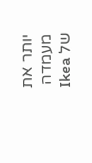יותר את מעמדה של Ikea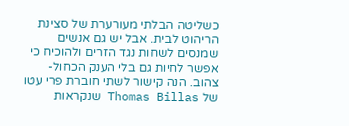כשליטה הבלתי מעורערת של סצינת הריהוט לבית. אבל יש גם אנשים שמנסים לשחות נגד הזרים ולהוכיח כי אפשר לחיות גם בלי הענק הכחול-צהוב. הנה קישור לשתי חוברת פרי עטו של Thomas Billas שנקראות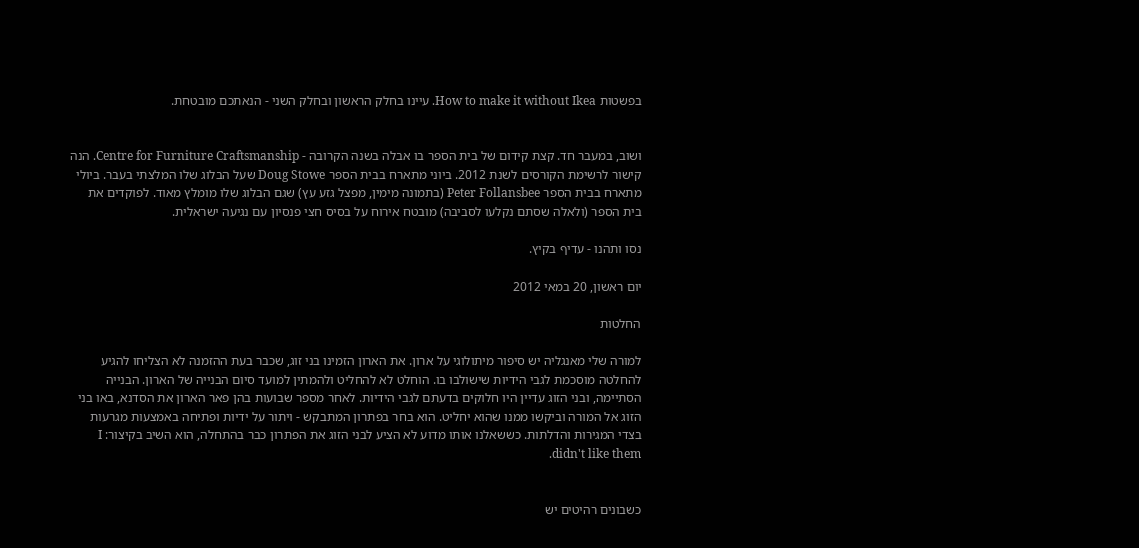בפשטות How to make it without Ikea. עיינו בחלק הראשון ובחלק השני - הנאתכם מובטחת.


ושוב, במעבר חד. קצת קידום של בית הספר בו אבלה בשנה הקרובה - Centre for Furniture Craftsmanship. הנה קישור לרשימת הקורסים לשנת 2012. ביוני מתארח בבית הספר Doug Stowe שעל הבלוג שלו המלצתי בעבר. ביולי מתארח בבית הספר Peter Follansbee (בתמונה מימין, מפצל גזע עץ) שגם הבלוג שלו מומלץ מאוד. לפוקדים את בית הספר (ולאלה שסתם נקלעו לסביבה) מובטח אירוח על בסיס חצי פנסיון עם נגיעה ישראלית.

נסו ותהנו - עדיף בקיץ.

יום ראשון, 20 במאי 2012

החלטות

למורה שלי מאנגליה יש סיפור מיתולוגי על ארון. את הארון הזמינו בני זוג, שכבר בעת ההזמנה לא הצליחו להגיע להחלטה מוסכמת לגבי הידיות שישולבו בו. הוחלט לא להחליט ולהמתין למועד סיום הבנייה של הארון. הבנייה הסתיימה, ובני הזוג עדיין היו חלוקים בדעתם לגבי הידיות. לאחר מספר שבועות בהן פאר הארון את הסדנא, באו בני הזוג אל המורה וביקשו ממנו שהוא יחליט. הוא בחר בפתרון המתבקש - ויתור על ידיות ופתיחה באמצעות מגרעות בצדי המגירות והדלתות. כששאלנו אותו מדוע לא הציע לבני הזוג את הפתרון כבר בהתחלה, הוא השיב בקיצור: I didn't like them.


כשבונים רהיטים יש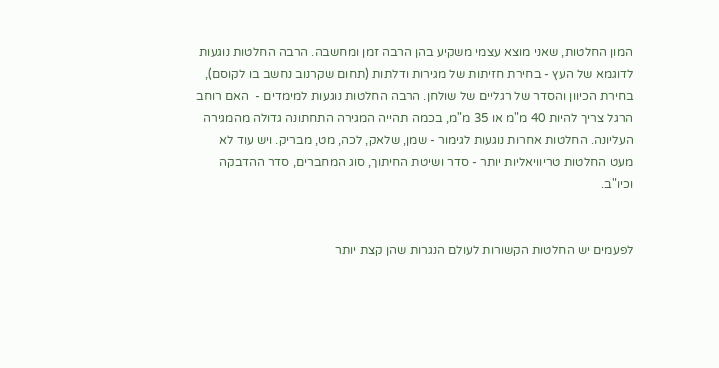המון החלטות, שאני מוצא עצמי משקיע בהן הרבה זמן ומחשבה. הרבה החלטות נוגעות לדוגמא של העץ - בחירת חזיתות של מגירות ודלתות (תחום שקרנוב נחשב בו לקוסם), בחירת הכיוון והסדר של רגליים של שולחן. הרבה החלטות נוגעות למימדים -  האם רוחב הרגל צריך להיות 40 מ"מ או 35 מ"מ, בכמה תהייה המגירה התחתונה גדולה מהמגירה העליונה. החלטות אחרות נוגעות לגימור - שמן, שלאק, לכה, מט, מבריק. ויש עוד לא מעט החלטות טריוויאליות יותר - סדר ושיטת החיתוך, סוג המחברים, סדר ההדבקה וכיו"ב.


לפעמים יש החלטות הקשורות לעולם הנגרות שהן קצת יותר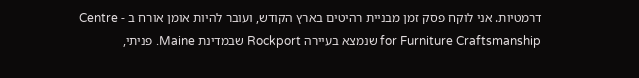דרמטיות. אני לוקח פסק זמן מבניית רהיטים בארץ הקודש, ועובר להיות אומן אורח ב - Centre for Furniture Craftsmanship שנמצא בעיירה Rockport שבמדינת Maine. פניתי,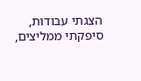הצגתי עבודות, סיפקתי ממליצים,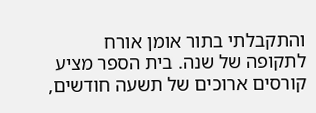והתקבלתי בתור אומן אורח לתקופה של שנה. בית הספר מציע קורסים ארוכים של תשעה חודשים,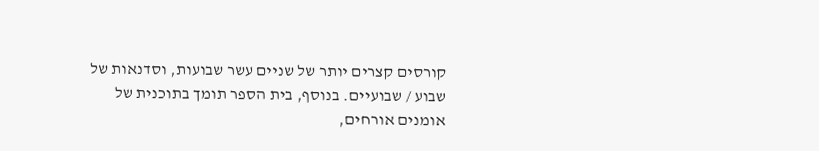קורסים קצרים יותר של שניים עשר שבועות, וסדנאות של שבוע / שבועיים. בנוסף, בית הספר תומך בתוכנית של אומנים אורחים,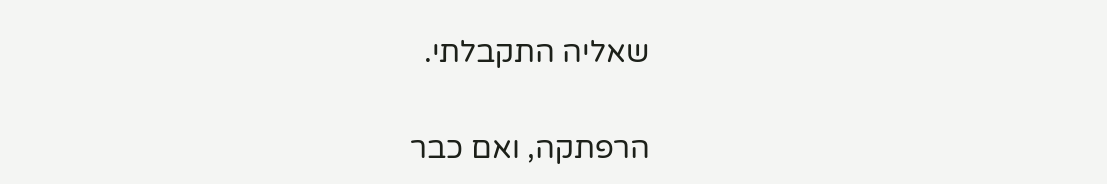שאליה התקבלתי.

הרפתקה, ואם כבר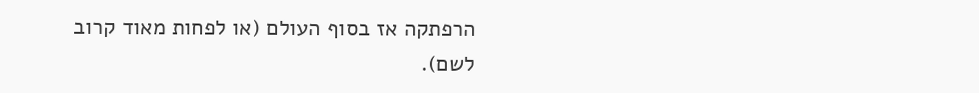הרפתקה אז בסוף העולם (או לפחות מאוד קרוב לשם).